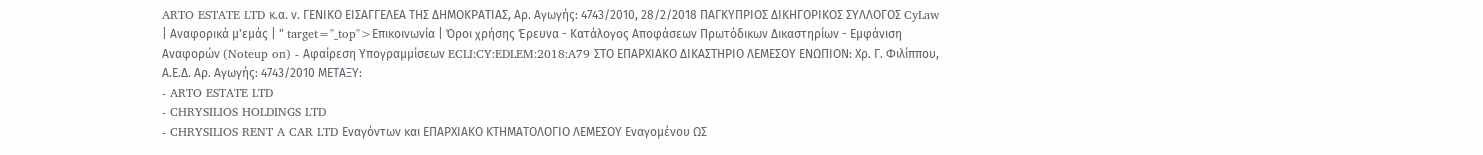ARTO ESTATE LTD κ.α. ν. ΓΕΝΙΚΟ ΕΙΣΑΓΓΕΛΕΑ ΤΗΣ ΔΗΜΟΚΡΑΤΙΑΣ, Αρ. Αγωγής: 4743/2010, 28/2/2018 ΠΑΓΚΥΠΡΙΟΣ ΔΙΚΗΓΟΡΙΚΟΣ ΣΥΛΛΟΓΟΣ CyLaw | Αναφορικά μ'εμάς | " target="_top">Επικοινωνία | Όροι χρήσης Έρευνα - Κατάλογος Αποφάσεων Πρωτόδικων Δικαστηρίων - Εμφάνιση Αναφορών (Noteup on) - Αφαίρεση Υπογραμμίσεων ECLI:CY:EDLEM:2018:A79 ΣΤΟ ΕΠΑΡΧΙΑΚΟ ΔΙΚΑΣΤΗΡΙΟ ΛΕΜΕΣΟΥ ΕΝΩΠΙΟΝ: Χρ. Γ. Φιλίππου, Α.Ε.Δ. Αρ. Αγωγής: 4743/2010 ΜΕΤΑΞΥ:
- ARTO ESTATE LTD
- CHRYSILIOS HOLDINGS LTD
- CHRYSILIOS RENT A CAR LTD Εναγόντων και ΕΠΑΡΧΙΑΚΟ ΚΤΗΜΑΤΟΛΟΓΙΟ ΛΕΜΕΣΟΥ Εναγομένου ΩΣ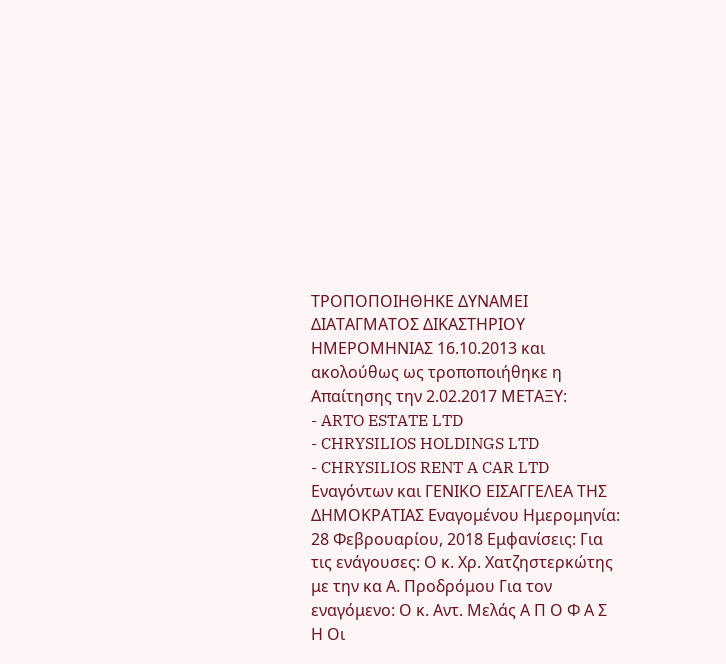ΤΡΟΠΟΠΟΙΗΘΗΚΕ ΔΥΝΑΜΕΙ ΔΙΑΤΑΓΜΑΤΟΣ ΔΙΚΑΣΤΗΡΙΟΥ ΗΜΕΡΟΜΗΝΙΑΣ 16.10.2013 και ακολούθως ως τροποποιήθηκε η Απαίτησης την 2.02.2017 ΜΕΤΑΞΥ:
- ARTO ESTATE LTD
- CHRYSILIOS HOLDINGS LTD
- CHRYSILIOS RENT A CAR LTD Εναγόντων και ΓΕΝΙΚΟ ΕΙΣΑΓΓΕΛΕΑ ΤΗΣ ΔΗΜΟΚΡΑΤΙΑΣ Εναγομένου Ημερομηνία: 28 Φεβρουαρίου, 2018 Εμφανίσεις: Για τις ενάγουσες: Ο κ. Χρ. Χατζηστερκώτης με την κα Α. Προδρόμου Για τον εναγόμενο: Ο κ. Αντ. Μελάς Α Π Ο Φ Α Σ Η Οι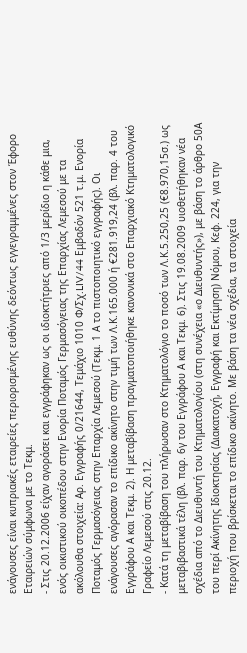ενάγουσες είναι κυπριακές εταιρείες περιορισμένης ευθύνης δεόντως εγγεγραμμένες στον Έφορο Εταιρειών σύμφωνα με το Τεκμ.
- Στις 20.12.2006 είχαν αγοράσει και εγγράφηκαν ως οι ιδιοκτήτριες από 1/3 μερίδιο η κάθε μια, ενός οικιστικού οικοπέδου στην Ενορία Ποταμός Γερμασόγειας της Επαρχίας Λεμεσού με τα ακόλουθα στοιχεία: Αρ. Εγγραφής 0/21644, Τεμάχιο 1010 Φ/Σχ.LIV/44 Εμβαδόν 521 τ.μ. Ενορία Ποταμός Γερμασόγειας στην Επαρχία Λεμεσού (Τεκμ. 1 Α το πιστοποιητικό εγγραφής). Οι ενάγουσες αγόρασαν το επίδικο ακίνητο στην τιμή των Λ.Κ.165.000 ή €281.919,24 (βλ. παρ. 4 του Εγγράφου Α και Τεκμ. 2). Η μεταβίβαση πραγματοποιήθηκε κανονικά στο Επαρχιακό Κτηματολογικό Γραφείο Λεμεσού στις 20.12.
- Κατά τη μεταβίβαση του πλήρωσαν στο Κτηματολόγιο το ποσό των Λ.Κ.5.250,25 (€8.970,15σ.) ως μεταβιβαστικά τέλη (βλ. παρ. 6γ του Εγγράφου Α και Τεκμ. 6). Στις 19.08.2009 υιοθετήθηκαν νέα σχέδια από το Διευθυντή του Κτηματολογίου (στη συνέχεια «ο Διευθυντής»), με βάση το άρθρο 50Α του περί Ακίνητης Ιδιοκτησίας (Διακατοχή, Εγγραφή και Εκτίμηση) Νόμου, Κεφ. 224, για την περιοχή που βρίσκεται το επίδικο ακίνητο. Με βάση τα νέα σχέδια, τα στοιχεία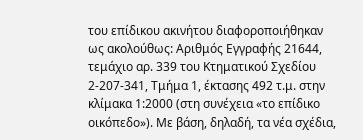του επίδικου ακινήτου διαφοροποιήθηκαν ως ακολούθως: Αριθμός Εγγραφής 21644, τεμάχιο αρ. 339 του Κτηματικού Σχεδίου 2-207-341, Τμήμα 1, έκτασης 492 τ.μ. στην κλίμακα 1:2000 (στη συνέχεια «το επίδικο οικόπεδο»). Με βάση, δηλαδή, τα νέα σχέδια,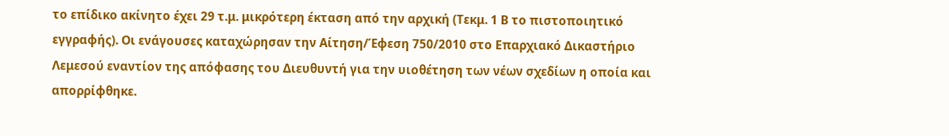το επίδικο ακίνητο έχει 29 τ.μ. μικρότερη έκταση από την αρχική (Τεκμ. 1 Β το πιστοποιητικό εγγραφής). Οι ενάγουσες καταχώρησαν την Αίτηση/Έφεση 750/2010 στο Επαρχιακό Δικαστήριο Λεμεσού εναντίον της απόφασης του Διευθυντή για την υιοθέτηση των νέων σχεδίων η οποία και απορρίφθηκε.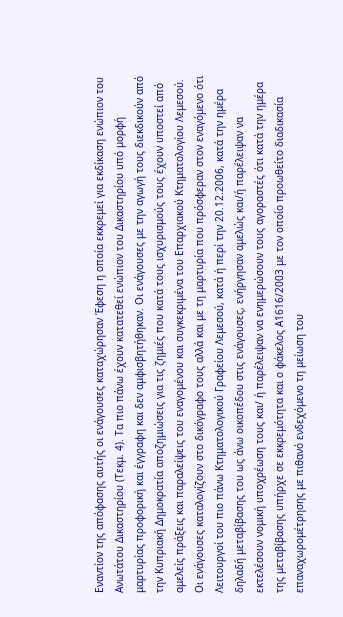Εναντίον της απόφασης αυτής οι ενάγουσες καταχώρησαν Έφεση η οποία εκκρεμεί για εκδίκαση ενώπιον του Ανωτάτου Δικαστηρίου (Τεκμ. 4). Τα πιο πάνω έχουν κατατεθεί ενώπιον του Δικαστηρίου υπό μορφή μαρτυρίας προφορική και έγγραφη και δεν αμφισβητήθηκαν. Οι ενάγουσες με την αγωγή τους διεκδικούν από την Κυπριακή Δημοκρατία αποζημιώσεις για τις ζημιές που κατά τους ισχυρισμούς τους έχουν υποστεί από αμελείς πράξεις και παραλείψεις του εναγομένου και συγκεκριμένα του Επαρχιακού Κτηματολογίου Λεμεσού. Οι ενάγουσες καταλογίζουν στο δικόγραφο τους αλλά και με τη μαρτυρία που πρόσφεραν στον εναγόμενο ότι Λειτουργοί του πιο πάνω Κτηματολογικού Γραφείου Λεμεσού, κατά ή περί την 20.12.2006, κατά την ημέρα δηλαδή μεταβίβασης του ως άνω οικοπέδου στις ενάγουσες, ενήργησαν αμελώς και/ή παρέλειψαν να εκτελέσουν νομική υποχρέωση τους και/ ή παρέλειψαν να ενημερώσουν τους αγοραστές ότι κατά την ημέρα της μεταβίβασης υπήρχε σε εκκρεμότητα και ο φάκελος Α1616/2003 με τον οποίο προωθείτο διαδικασία επαναχωρομέτρησης με πιθανό ενδεχόμενο τη μείωση του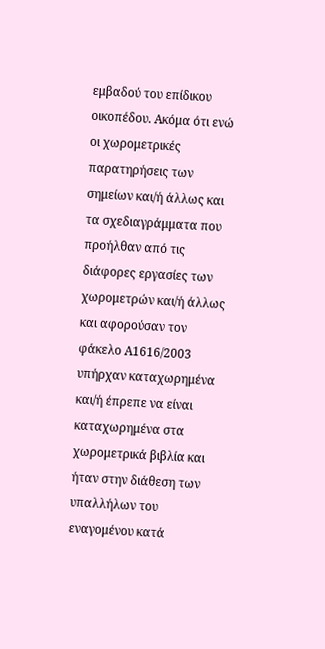εμβαδού του επίδικου οικοπέδου. Ακόμα ότι ενώ οι χωρομετρικές παρατηρήσεις των σημείων και/ή άλλως και τα σχεδιαγράμματα που προήλθαν από τις διάφορες εργασίες των χωρομετρών και/ή άλλως και αφορούσαν τον φάκελο Α1616/2003 υπήρχαν καταχωρημένα και/ή έπρεπε να είναι καταχωρημένα στα χωρομετρικά βιβλία και ήταν στην διάθεση των υπαλλήλων του εναγομένου κατά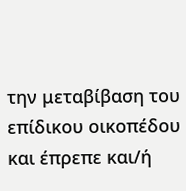την μεταβίβαση του επίδικου οικοπέδου και έπρεπε και/ή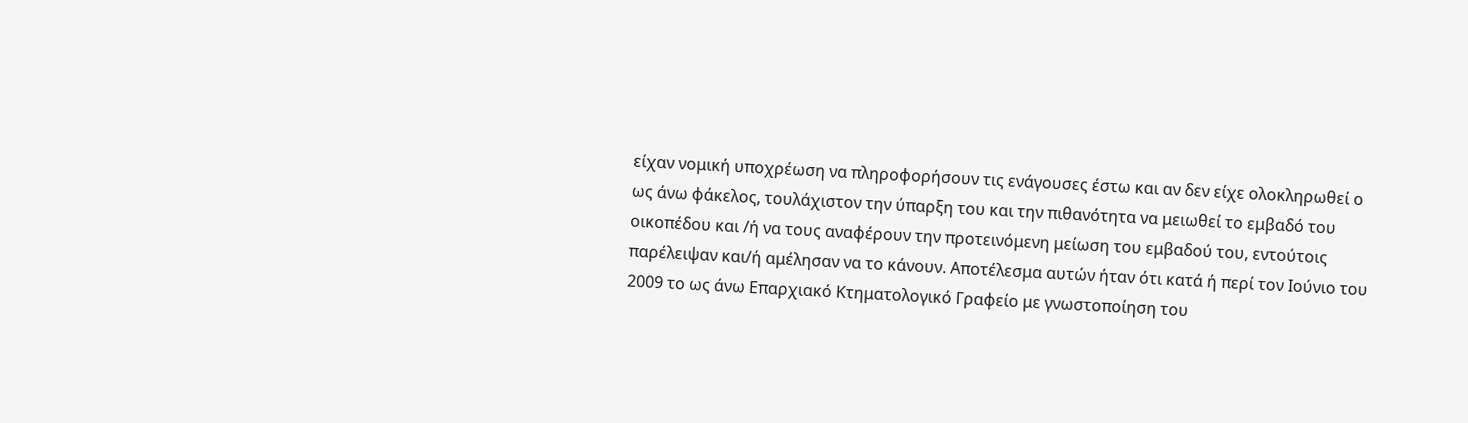είχαν νομική υποχρέωση να πληροφορήσουν τις ενάγουσες έστω και αν δεν είχε ολοκληρωθεί ο ως άνω φάκελος, τουλάχιστον την ύπαρξη του και την πιθανότητα να μειωθεί το εμβαδό του οικοπέδου και /ή να τους αναφέρουν την προτεινόμενη μείωση του εμβαδού του, εντούτοις παρέλειψαν και/ή αμέλησαν να το κάνουν. Αποτέλεσμα αυτών ήταν ότι κατά ή περί τον Ιούνιο του 2009 το ως άνω Επαρχιακό Κτηματολογικό Γραφείο με γνωστοποίηση του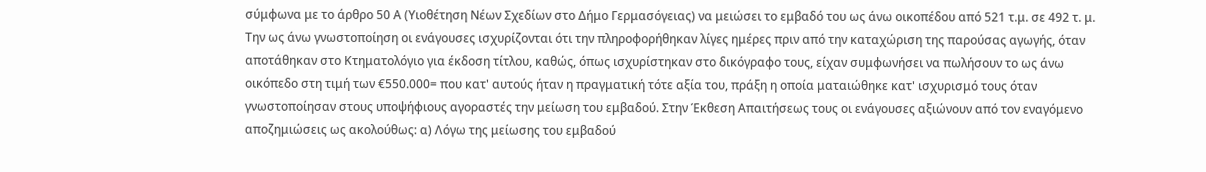σύμφωνα με το άρθρο 50 Α (Υιοθέτηση Νέων Σχεδίων στο Δήμο Γερμασόγειας) να μειώσει το εμβαδό του ως άνω οικοπέδου από 521 τ.μ. σε 492 τ. μ. Την ως άνω γνωστοποίηση οι ενάγουσες ισχυρίζονται ότι την πληροφορήθηκαν λίγες ημέρες πριν από την καταχώριση της παρούσας αγωγής, όταν αποτάθηκαν στο Κτηματολόγιο για έκδοση τίτλου, καθώς, όπως ισχυρίστηκαν στο δικόγραφο τους, είχαν συμφωνήσει να πωλήσουν το ως άνω οικόπεδο στη τιμή των €550.000= που κατ' αυτούς ήταν η πραγματική τότε αξία του, πράξη η οποία ματαιώθηκε κατ' ισχυρισμό τους όταν γνωστοποίησαν στους υποψήφιους αγοραστές την μείωση του εμβαδού. Στην Έκθεση Απαιτήσεως τους οι ενάγουσες αξιώνουν από τον εναγόμενο αποζημιώσεις ως ακολούθως: α) Λόγω της μείωσης του εμβαδού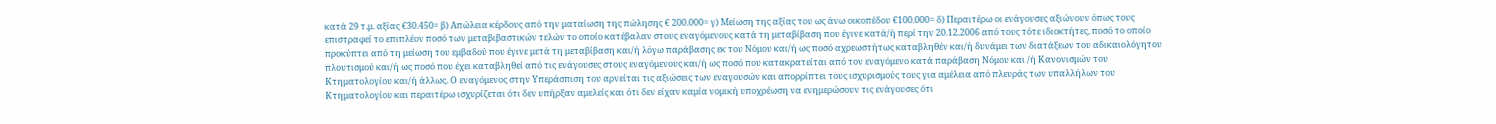κατά 29 τ.μ. αξίας €30.450= β) Απώλεια κέρδους από την ματαίωση της πώλησης € 200.000= γ) Μείωση της αξίας του ως άνω οικοπέδου €100.000= δ) Περαιτέρω οι ενάγουσες αξιώνουν όπως τους επιστραφεί το επιπλέον ποσό των μεταβιβαστικών τελών το οποίο κατέβαλαν στους εναγόμενους κατά τη μεταβίβαση που έγινε κατά/ή περί την 20.12.2006 από τους τότε ιδιοκτήτες, ποσό το οποίο προκύπτει από τη μείωση του εμβαδού που έγινε μετά τη μεταβίβαση και/ή λόγω παράβασης εκ του Νόμου και/ή ως ποσό αχρεωστήτως καταβληθέν και/ή δυνάμει των διατάξεων του αδικαιολόγητου πλουτισμού και/ή ως ποσό που έχει καταβληθεί από τις ενάγουσες στους εναγόμενους και/ή ως ποσό που κατακρατείται από τον εναγόμενο κατά παράβαση Νόμου και /ή Κανονισμών του Κτηματολογίου και/ή άλλως. Ο εναγόμενος στην Υπεράσπιση του αρνείται τις αξιώσεις των εναγουσών και απορρίπτει τους ισχυρισμούς τους για αμέλεια από πλευράς των υπαλλήλων του Κτηματολογίου και περαιτέρω ισχυρίζεται ότι δεν υπήρξαν αμελείς και ότι δεν είχαν καμία νομική υποχρέωση να ενημερώσουν τις ενάγουσες ότι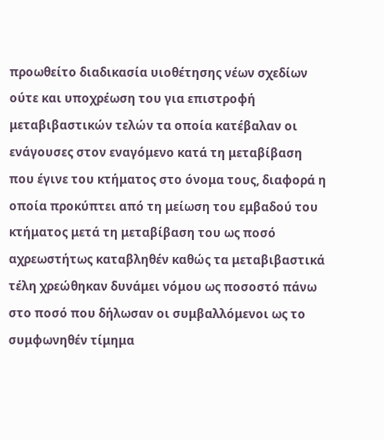προωθείτο διαδικασία υιοθέτησης νέων σχεδίων ούτε και υποχρέωση του για επιστροφή μεταβιβαστικών τελών τα οποία κατέβαλαν οι ενάγουσες στον εναγόμενο κατά τη μεταβίβαση που έγινε του κτήματος στο όνομα τους, διαφορά η οποία προκύπτει από τη μείωση του εμβαδού του κτήματος μετά τη μεταβίβαση του ως ποσό αχρεωστήτως καταβληθέν καθώς τα μεταβιβαστικά τέλη χρεώθηκαν δυνάμει νόμου ως ποσοστό πάνω στο ποσό που δήλωσαν οι συμβαλλόμενοι ως το συμφωνηθέν τίμημα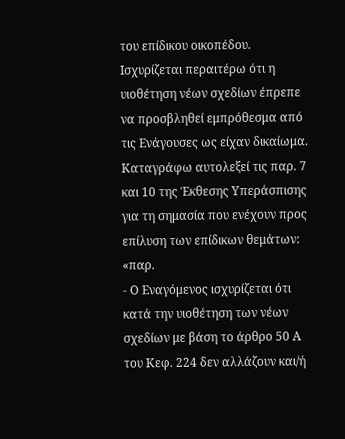του επίδικου οικοπέδου. Ισχυρίζεται περαιτέρω ότι η υιοθέτηση νέων σχεδίων έπρεπε να προσβληθεί εμπρόθεσμα από τις Ενάγουσες ως είχαν δικαίωμα. Καταγράφω αυτολεξεί τις παρ. 7 και 10 της Έκθεσης Υπεράσπισης για τη σημασία που ενέχουν προς επίλυση των επίδικων θεμάτων: «παρ.
- Ο Εναγόμενος ισχυρίζεται ότι κατά την υιοθέτηση των νέων σχεδίων με βάση το άρθρο 50 Α του Κεφ. 224 δεν αλλάζουν και/ή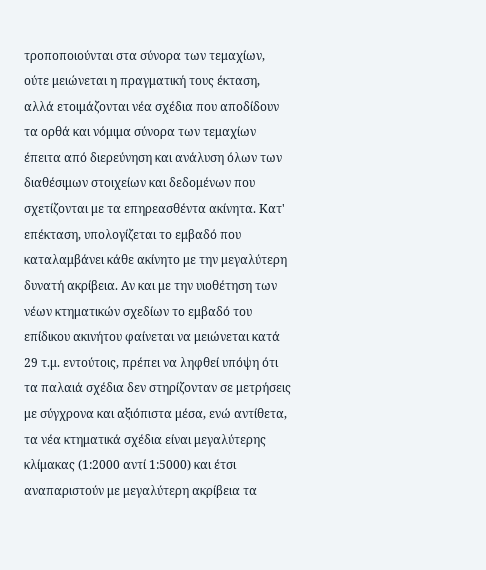τροποποιούνται στα σύνορα των τεμαχίων, ούτε μειώνεται η πραγματική τους έκταση, αλλά ετοιμάζονται νέα σχέδια που αποδίδουν τα ορθά και νόμιμα σύνορα των τεμαχίων έπειτα από διερεύνηση και ανάλυση όλων των διαθέσιμων στοιχείων και δεδομένων που σχετίζονται με τα επηρεασθέντα ακίνητα. Κατ' επέκταση, υπολογίζεται το εμβαδό που καταλαμβάνει κάθε ακίνητο με την μεγαλύτερη δυνατή ακρίβεια. Αν και με την υιοθέτηση των νέων κτηματικών σχεδίων το εμβαδό του επίδικου ακινήτου φαίνεται να μειώνεται κατά 29 τ.μ. εντούτοις, πρέπει να ληφθεί υπόψη ότι τα παλαιά σχέδια δεν στηρίζονταν σε μετρήσεις με σύγχρονα και αξιόπιστα μέσα, ενώ αντίθετα, τα νέα κτηματικά σχέδια είναι μεγαλύτερης κλίμακας (1:2000 αντί 1:5000) και έτσι αναπαριστούν με μεγαλύτερη ακρίβεια τα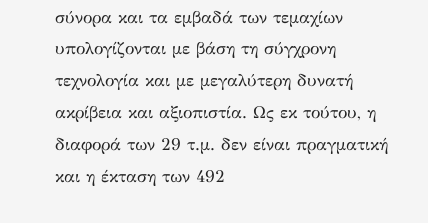σύνορα και τα εμβαδά των τεμαχίων υπολογίζονται με βάση τη σύγχρονη τεχνολογία και με μεγαλύτερη δυνατή ακρίβεια και αξιοπιστία. Ως εκ τούτου, η διαφορά των 29 τ.μ. δεν είναι πραγματική και η έκταση των 492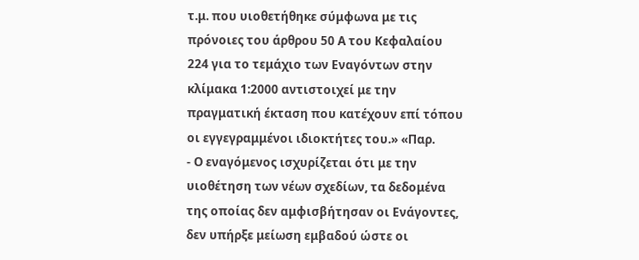τ.μ. που υιοθετήθηκε σύμφωνα με τις πρόνοιες του άρθρου 50 Α του Κεφαλαίου 224 για το τεμάχιο των Εναγόντων στην κλίμακα 1:2000 αντιστοιχεί με την πραγματική έκταση που κατέχουν επί τόπου οι εγγεγραμμένοι ιδιοκτήτες του.» «Παρ.
- Ο εναγόμενος ισχυρίζεται ότι με την υιοθέτηση των νέων σχεδίων, τα δεδομένα της οποίας δεν αμφισβήτησαν οι Ενάγοντες, δεν υπήρξε μείωση εμβαδού ώστε οι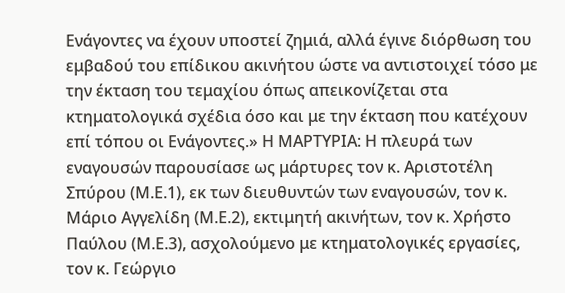Ενάγοντες να έχουν υποστεί ζημιά, αλλά έγινε διόρθωση του εμβαδού του επίδικου ακινήτου ώστε να αντιστοιχεί τόσο με την έκταση του τεμαχίου όπως απεικονίζεται στα κτηματολογικά σχέδια όσο και με την έκταση που κατέχουν επί τόπου οι Ενάγοντες.» Η ΜΑΡΤΥΡΙΑ: Η πλευρά των εναγουσών παρουσίασε ως μάρτυρες τον κ. Αριστοτέλη Σπύρου (Μ.Ε.1), εκ των διευθυντών των εναγουσών, τον κ. Μάριο Αγγελίδη (Μ.Ε.2), εκτιμητή ακινήτων, τον κ. Χρήστο Παύλου (Μ.Ε.3), ασχολούμενο με κτηματολογικές εργασίες, τον κ. Γεώργιο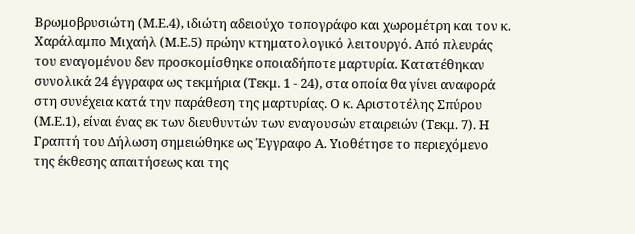Βρωμοβρυσιώτη (Μ.Ε.4), ιδιώτη αδειούχο τοπογράφο και χωρομέτρη και τον κ. Χαράλαμπο Μιχαήλ (Μ.Ε.5) πρώην κτηματολογικό λειτουργό. Από πλευράς του εναγομένου δεν προσκομίσθηκε οποιαδήποτε μαρτυρία. Κατατέθηκαν συνολικά 24 έγγραφα ως τεκμήρια (Τεκμ. 1 - 24), στα οποία θα γίνει αναφορά στη συνέχεια κατά την παράθεση της μαρτυρίας. Ο κ. Αριστοτέλης Σπύρου (Μ.Ε.1), είναι ένας εκ των διευθυντών των εναγουσών εταιρειών (Τεκμ. 7). Η Γραπτή του Δήλωση σημειώθηκε ως Έγγραφο Α. Υιοθέτησε το περιεχόμενο της έκθεσης απαιτήσεως και της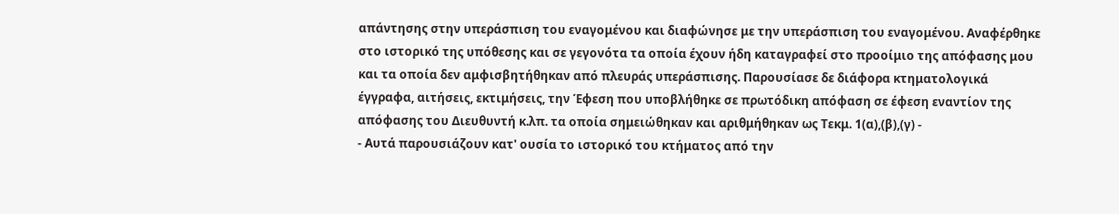απάντησης στην υπεράσπιση του εναγομένου και διαφώνησε με την υπεράσπιση του εναγομένου. Αναφέρθηκε στο ιστορικό της υπόθεσης και σε γεγονότα τα οποία έχουν ήδη καταγραφεί στο προοίμιο της απόφασης μου και τα οποία δεν αμφισβητήθηκαν από πλευράς υπεράσπισης. Παρουσίασε δε διάφορα κτηματολογικά έγγραφα, αιτήσεις, εκτιμήσεις, την Έφεση που υποβλήθηκε σε πρωτόδικη απόφαση σε έφεση εναντίον της απόφασης του Διευθυντή κ.λπ. τα οποία σημειώθηκαν και αριθμήθηκαν ως Τεκμ. 1(α),(β),(γ) -
- Αυτά παρουσιάζουν κατ' ουσία το ιστορικό του κτήματος από την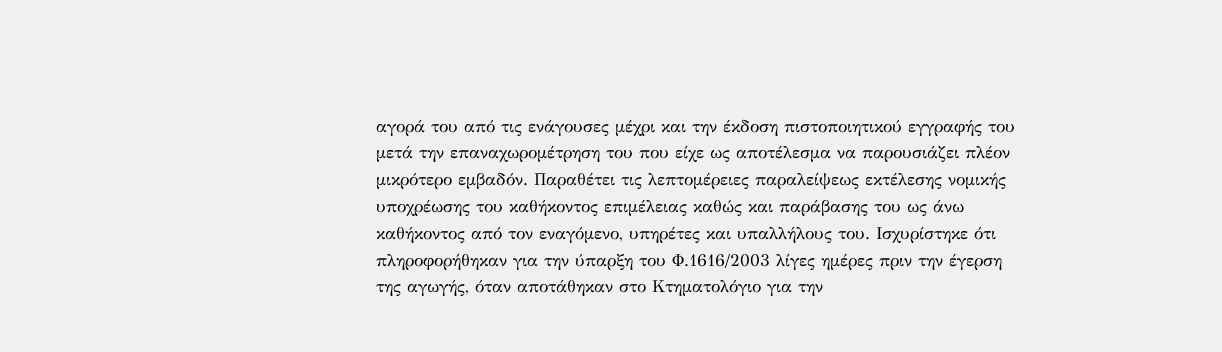αγορά του από τις ενάγουσες μέχρι και την έκδοση πιστοποιητικού εγγραφής του μετά την επαναχωρομέτρηση του που είχε ως αποτέλεσμα να παρουσιάζει πλέον μικρότερο εμβαδόν. Παραθέτει τις λεπτομέρειες παραλείψεως εκτέλεσης νομικής υποχρέωσης του καθήκοντος επιμέλειας καθώς και παράβασης του ως άνω καθήκοντος από τον εναγόμενο, υπηρέτες και υπαλλήλους του. Ισχυρίστηκε ότι πληροφορήθηκαν για την ύπαρξη του Φ.1616/2003 λίγες ημέρες πριν την έγερση της αγωγής, όταν αποτάθηκαν στο Κτηματολόγιο για την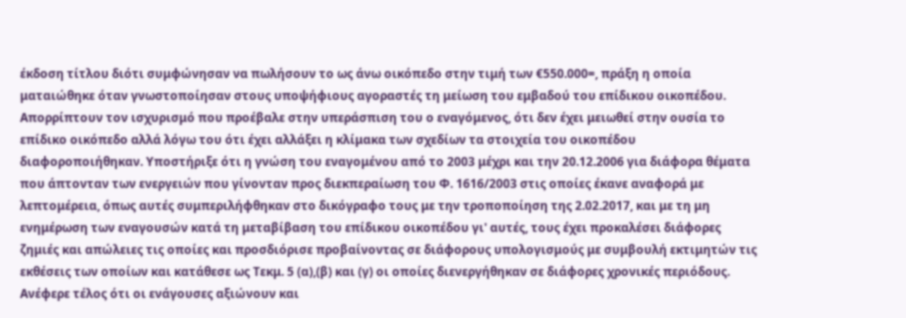έκδοση τίτλου διότι συμφώνησαν να πωλήσουν το ως άνω οικόπεδο στην τιμή των €550.000=, πράξη η οποία ματαιώθηκε όταν γνωστοποίησαν στους υποψήφιους αγοραστές τη μείωση του εμβαδού του επίδικου οικοπέδου. Απορρίπτουν τον ισχυρισμό που προέβαλε στην υπεράσπιση του ο εναγόμενος, ότι δεν έχει μειωθεί στην ουσία το επίδικο οικόπεδο αλλά λόγω του ότι έχει αλλάξει η κλίμακα των σχεδίων τα στοιχεία του οικοπέδου διαφοροποιήθηκαν. Υποστήριξε ότι η γνώση του εναγομένου από το 2003 μέχρι και την 20.12.2006 για διάφορα θέματα που άπτονταν των ενεργειών που γίνονταν προς διεκπεραίωση του Φ. 1616/2003 στις οποίες έκανε αναφορά με λεπτομέρεια, όπως αυτές συμπεριλήφθηκαν στο δικόγραφο τους με την τροποποίηση της 2.02.2017, και με τη μη ενημέρωση των εναγουσών κατά τη μεταβίβαση του επίδικου οικοπέδου γι' αυτές, τους έχει προκαλέσει διάφορες ζημιές και απώλειες τις οποίες και προσδιόρισε προβαίνοντας σε διάφορους υπολογισμούς με συμβουλή εκτιμητών τις εκθέσεις των οποίων και κατάθεσε ως Τεκμ. 5 (α),(β) και (γ) οι οποίες διενεργήθηκαν σε διάφορες χρονικές περιόδους. Ανέφερε τέλος ότι οι ενάγουσες αξιώνουν και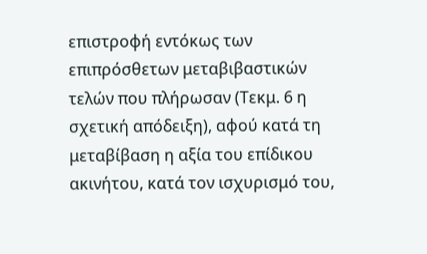επιστροφή εντόκως των επιπρόσθετων μεταβιβαστικών τελών που πλήρωσαν (Τεκμ. 6 η σχετική απόδειξη), αφού κατά τη μεταβίβαση η αξία του επίδικου ακινήτου, κατά τον ισχυρισμό του,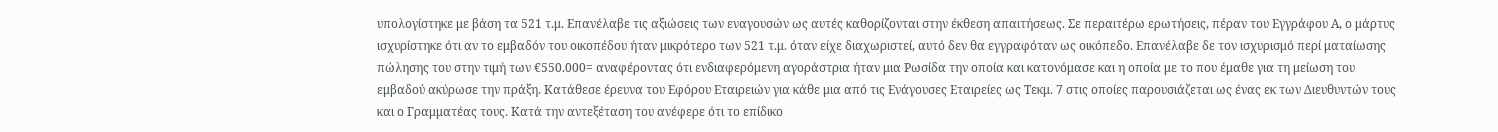υπολογίστηκε με βάση τα 521 τ.μ. Επανέλαβε τις αξιώσεις των εναγουσών ως αυτές καθορίζονται στην έκθεση απαιτήσεως. Σε περαιτέρω ερωτήσεις, πέραν του Εγγράφου Α, ο μάρτυς ισχυρίστηκε ότι αν το εμβαδόν του οικοπέδου ήταν μικρότερο των 521 τ.μ. όταν είχε διαχωριστεί, αυτό δεν θα εγγραφόταν ως οικόπεδο. Επανέλαβε δε τον ισχυρισμό περί ματαίωσης πώλησης του στην τιμή των €550.000= αναφέροντας ότι ενδιαφερόμενη αγοράστρια ήταν μια Ρωσίδα την οποία και κατονόμασε και η οποία με το που έμαθε για τη μείωση του εμβαδού ακύρωσε την πράξη. Κατάθεσε έρευνα του Εφόρου Εταιρειών για κάθε μια από τις Ενάγουσες Εταιρείες ως Τεκμ. 7 στις οποίες παρουσιάζεται ως ένας εκ των Διευθυντών τους και ο Γραμματέας τους. Κατά την αντεξέταση του ανέφερε ότι το επίδικο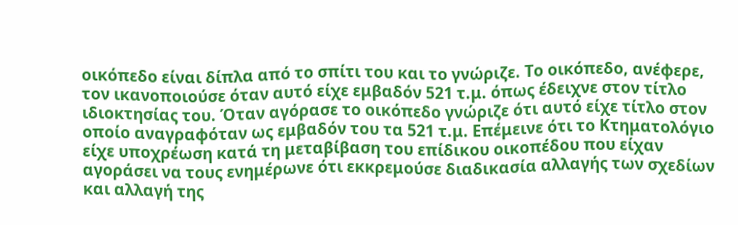οικόπεδο είναι δίπλα από το σπίτι του και το γνώριζε. Το οικόπεδο, ανέφερε, τον ικανοποιούσε όταν αυτό είχε εμβαδόν 521 τ.μ. όπως έδειχνε στον τίτλο ιδιοκτησίας του. Όταν αγόρασε το οικόπεδο γνώριζε ότι αυτό είχε τίτλο στον οποίο αναγραφόταν ως εμβαδόν του τα 521 τ.μ. Επέμεινε ότι το Κτηματολόγιο είχε υποχρέωση κατά τη μεταβίβαση του επίδικου οικοπέδου που είχαν αγοράσει να τους ενημέρωνε ότι εκκρεμούσε διαδικασία αλλαγής των σχεδίων και αλλαγή της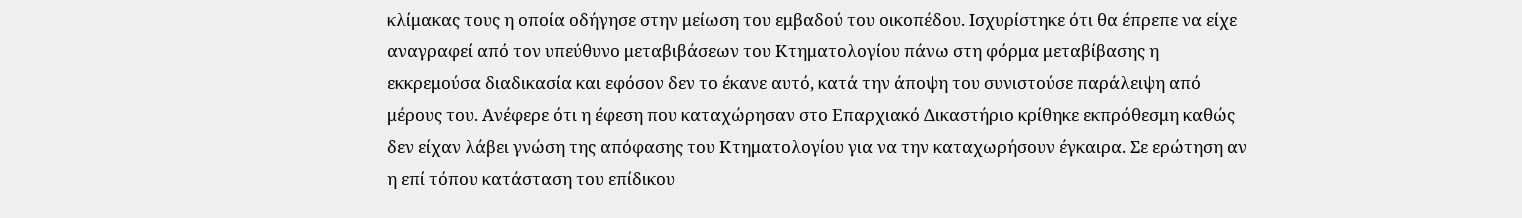κλίμακας τους η οποία οδήγησε στην μείωση του εμβαδού του οικοπέδου. Ισχυρίστηκε ότι θα έπρεπε να είχε αναγραφεί από τον υπεύθυνο μεταβιβάσεων του Κτηματολογίου πάνω στη φόρμα μεταβίβασης η εκκρεμούσα διαδικασία και εφόσον δεν το έκανε αυτό, κατά την άποψη του συνιστούσε παράλειψη από μέρους του. Ανέφερε ότι η έφεση που καταχώρησαν στο Επαρχιακό Δικαστήριο κρίθηκε εκπρόθεσμη καθώς δεν είχαν λάβει γνώση της απόφασης του Κτηματολογίου για να την καταχωρήσουν έγκαιρα. Σε ερώτηση αν η επί τόπου κατάσταση του επίδικου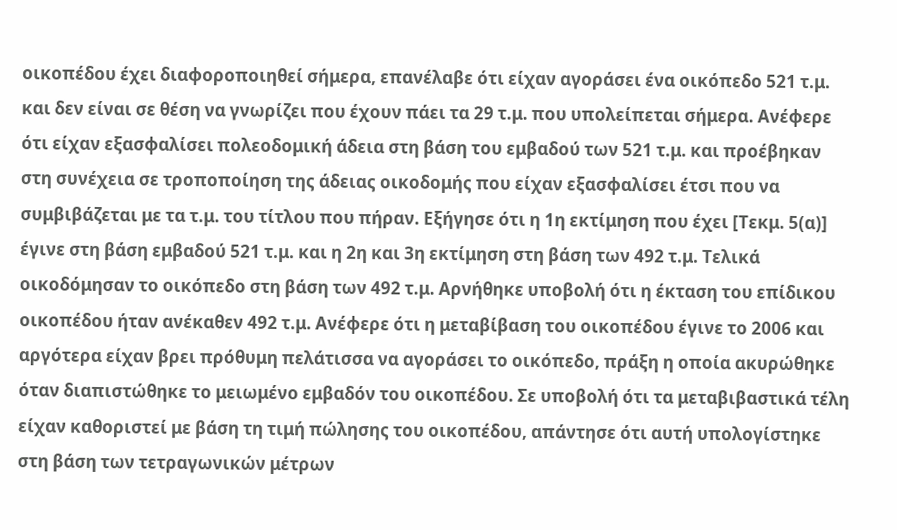οικοπέδου έχει διαφοροποιηθεί σήμερα, επανέλαβε ότι είχαν αγοράσει ένα οικόπεδο 521 τ.μ. και δεν είναι σε θέση να γνωρίζει που έχουν πάει τα 29 τ.μ. που υπολείπεται σήμερα. Ανέφερε ότι είχαν εξασφαλίσει πολεοδομική άδεια στη βάση του εμβαδού των 521 τ.μ. και προέβηκαν στη συνέχεια σε τροποποίηση της άδειας οικοδομής που είχαν εξασφαλίσει έτσι που να συμβιβάζεται με τα τ.μ. του τίτλου που πήραν. Εξήγησε ότι η 1η εκτίμηση που έχει [Τεκμ. 5(α)] έγινε στη βάση εμβαδού 521 τ.μ. και η 2η και 3η εκτίμηση στη βάση των 492 τ.μ. Τελικά οικοδόμησαν το οικόπεδο στη βάση των 492 τ.μ. Αρνήθηκε υποβολή ότι η έκταση του επίδικου οικοπέδου ήταν ανέκαθεν 492 τ.μ. Ανέφερε ότι η μεταβίβαση του οικοπέδου έγινε το 2006 και αργότερα είχαν βρει πρόθυμη πελάτισσα να αγοράσει το οικόπεδο, πράξη η οποία ακυρώθηκε όταν διαπιστώθηκε το μειωμένο εμβαδόν του οικοπέδου. Σε υποβολή ότι τα μεταβιβαστικά τέλη είχαν καθοριστεί με βάση τη τιμή πώλησης του οικοπέδου, απάντησε ότι αυτή υπολογίστηκε στη βάση των τετραγωνικών μέτρων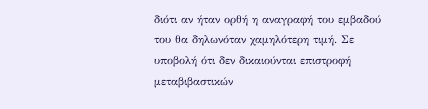διότι αν ήταν ορθή η αναγραφή του εμβαδού του θα δηλωνόταν χαμηλότερη τιμή. Σε υποβολή ότι δεν δικαιούνται επιστροφή μεταβιβαστικών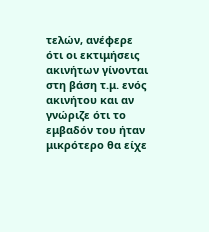τελών, ανέφερε ότι οι εκτιμήσεις ακινήτων γίνονται στη βάση τ.μ. ενός ακινήτου και αν γνώριζε ότι το εμβαδόν του ήταν μικρότερο θα είχε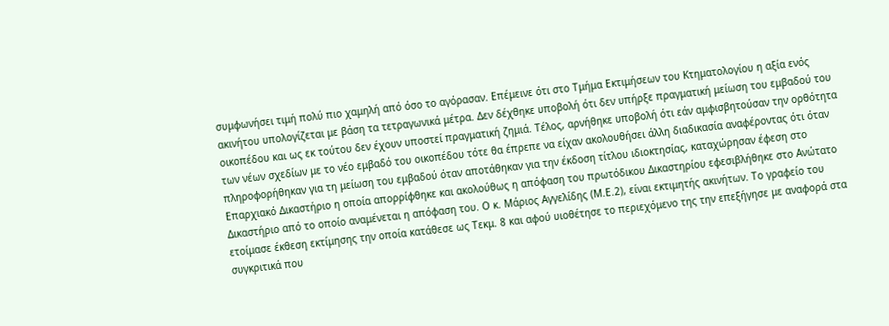συμφωνήσει τιμή πολύ πιο χαμηλή από όσο το αγόρασαν. Επέμεινε ότι στο Τμήμα Εκτιμήσεων του Κτηματολογίου η αξία ενός ακινήτου υπολογίζεται με βάση τα τετραγωνικά μέτρα. Δεν δέχθηκε υποβολή ότι δεν υπήρξε πραγματική μείωση του εμβαδού του οικοπέδου και ως εκ τούτου δεν έχουν υποστεί πραγματική ζημιά. Τέλος, αρνήθηκε υποβολή ότι εάν αμφισβητούσαν την ορθότητα των νέων σχεδίων με το νέο εμβαδό του οικοπέδου τότε θα έπρεπε να είχαν ακολουθήσει άλλη διαδικασία αναφέροντας ότι όταν πληροφορήθηκαν για τη μείωση του εμβαδού όταν αποτάθηκαν για την έκδοση τίτλου ιδιοκτησίας, καταχώρησαν έφεση στο Επαρχιακό Δικαστήριο η οποία απορρίφθηκε και ακολούθως η απόφαση του πρωτόδικου Δικαστηρίου εφεσιβλήθηκε στο Ανώτατο Δικαστήριο από το οποίο αναμένεται η απόφαση του. Ο κ. Μάριος Αγγελίδης (Μ.Ε.2), είναι εκτιμητής ακινήτων. Το γραφείο του ετοίμασε έκθεση εκτίμησης την οποία κατάθεσε ως Τεκμ. 8 και αφού υιοθέτησε το περιεχόμενο της την επεξήγησε με αναφορά στα συγκριτικά που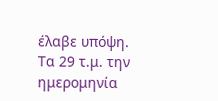έλαβε υπόψη. Τα 29 τ.μ. την ημερομηνία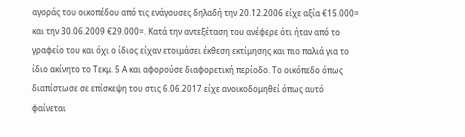αγοράς του οικοπέδου από τις ενάγουσες δηλαδή την 20.12.2006 είχε αξία €15.000= και την 30.06.2009 €29.000=. Κατά την αντεξέταση του ανέφερε ότι ήταν από το γραφείο του και όχι ο ίδιος είχαν ετοιμάσει έκθεση εκτίμησης και πιο παλιά για το ίδιο ακίνητο το Τεκμ. 5 Α και αφορούσε διαφορετική περίοδο. Το οικόπεδο όπως διαπίστωσε σε επίσκεψη του στις 6.06.2017 είχε ανοικοδομηθεί όπως αυτό φαίνεται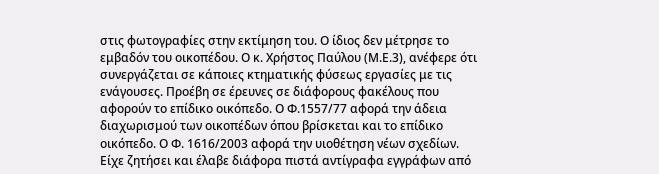στις φωτογραφίες στην εκτίμηση του. Ο ίδιος δεν μέτρησε το εμβαδόν του οικοπέδου. Ο κ. Χρήστος Παύλου (Μ.Ε.3), ανέφερε ότι συνεργάζεται σε κάποιες κτηματικής φύσεως εργασίες με τις ενάγουσες. Προέβη σε έρευνες σε διάφορους φακέλους που αφορούν το επίδικο οικόπεδο. Ο Φ.1557/77 αφορά την άδεια διαχωρισμού των οικοπέδων όπου βρίσκεται και το επίδικο οικόπεδο. Ο Φ. 1616/2003 αφορά την υιοθέτηση νέων σχεδίων. Είχε ζητήσει και έλαβε διάφορα πιστά αντίγραφα εγγράφων από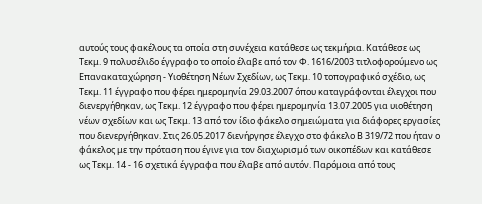αυτούς τους φακέλους τα οποία στη συνέχεια κατάθεσε ως τεκμήρια. Κατάθεσε ως Τεκμ. 9 πολυσέλιδο έγγραφο το οποίο έλαβε από τον Φ. 1616/2003 τιτλοφορούμενο ως Επανακαταχώρηση - Υιοθέτηση Νέων Σχεδίων, ως Τεκμ. 10 τοπογραφικό σχέδιο, ως Τεκμ. 11 έγγραφο που φέρει ημερομηνία 29.03.2007 όπου καταγράφονται έλεγχοι που διενεργήθηκαν, ως Τεκμ. 12 έγγραφο που φέρει ημερομηνία 13.07.2005 για υιοθέτηση νέων σχεδίων και ως Τεκμ. 13 από τον ίδιο φάκελο σημειώματα για διάφορες εργασίες που διενεργήθηκαν. Στις 26.05.2017 διενήργησε έλεγχο στο φάκελο Β 319/72 που ήταν ο φάκελος με την πρόταση που έγινε για τον διαχωρισμό των οικοπέδων και κατάθεσε ως Τεκμ. 14 - 16 σχετικά έγγραφα που έλαβε από αυτόν. Παρόμοια από τους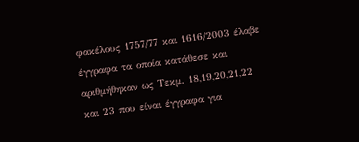φακέλους 1757/77 και 1616/2003 έλαβε έγγραφα τα οποία κατάθεσε και αριθμήθηκαν ως Τεκμ. 18,19,20,21,22 και 23 που είναι έγγραφα για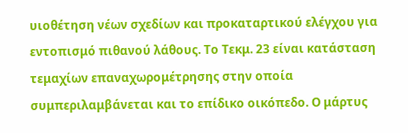υιοθέτηση νέων σχεδίων και προκαταρτικού ελέγχου για εντοπισμό πιθανού λάθους. Το Τεκμ. 23 είναι κατάσταση τεμαχίων επαναχωρομέτρησης στην οποία συμπεριλαμβάνεται και το επίδικο οικόπεδο. Ο μάρτυς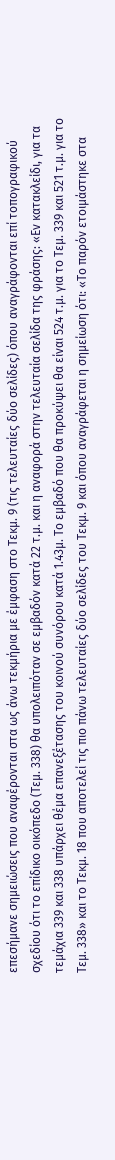επεσήμανε σημειώσεις που αναφέρονται στα ως άνω τεκμήρια με έμφαση στο Τεκμ. 9 (τις τελευταίες δύο σελίδες) όπου αναγράφονται επί τοπογραφικού σχεδίου ότι το επίδικο οικόπεδο (Τεμ. 338) θα υπολειπόταν σε εμβαδόν κατά 22 τ.μ. και η αναφορά στην τελευταία σελίδα της φράσης: «Εν κατακλείδι, για τα τεμάχια 339 και 338 υπάρχει θέμα επανεξέτασης του κοινού συνόρου κατά 1.43μ. Το εμβαδό που θα προκύψει θα είναι 524 τ.μ. για το Τεμ. 339 και 521 τ.μ. για το Τεμ. 338» και το Τεκμ. 18 που αποτελεί τις πιο πάνω τελευταίες δύο σελίδες του Τεκμ. 9 και όπου αναγράφεται η σημείωση ότι: «Το παρόν ετοιμάστηκε στα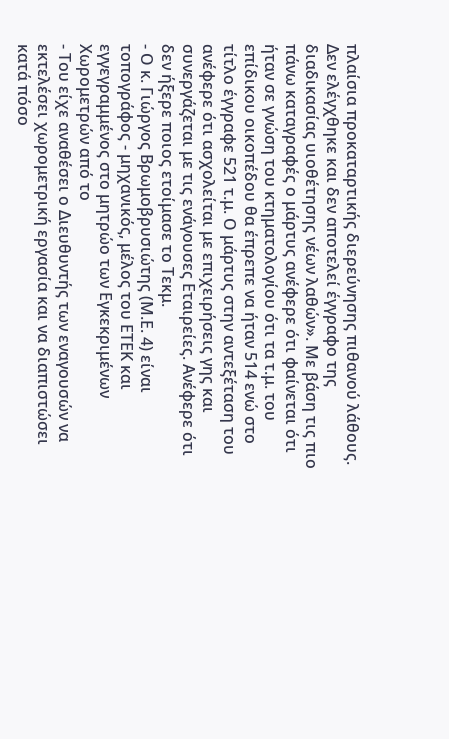πλαίσια προκαταρτικής διερεύνησης πιθανού λάθους. Δεν ελέγχθηκε και δεν αποτελεί έγγραφο της διαδικασίας υιοθέτησης νέων λαθών». Με βάση τις πιο πάνω καταγραφές ο μάρτυς ανέφερε ότι φαίνεται ότι ήταν σε γνώση του κτηματολογίου ότι τα τ.μ. του επίδικου οικοπέδου θα έπρεπε να ήταν 514 ενώ στο τίτλο έγγραφε 521 τ.μ. Ο μάρτυς στην αντεξέταση του ανέφερε ότι ασχολείται με επιχειρήσεις γης και συνεργάζεται με τις ενάγουσες Εταιρείες. Ανέφερε ότι δεν ήξερε ποιος ετοίμασε το Τεκμ.
- Ο κ. Γιώργος Βρωμοβρυσιώτης (Μ.Ε. 4) είναι τοπογράφος - μηχανικός, μέλος του ΕΤΕΚ και εγγεγραμμένος στο μητρώο των Εγκεκριμένων Χωρομετρών από το
- Του είχε αναθέσει ο Διευθυντής των εναγουσών να εκτελέσει χωρομετρική εργασία και να διαπιστώσει κατά πόσο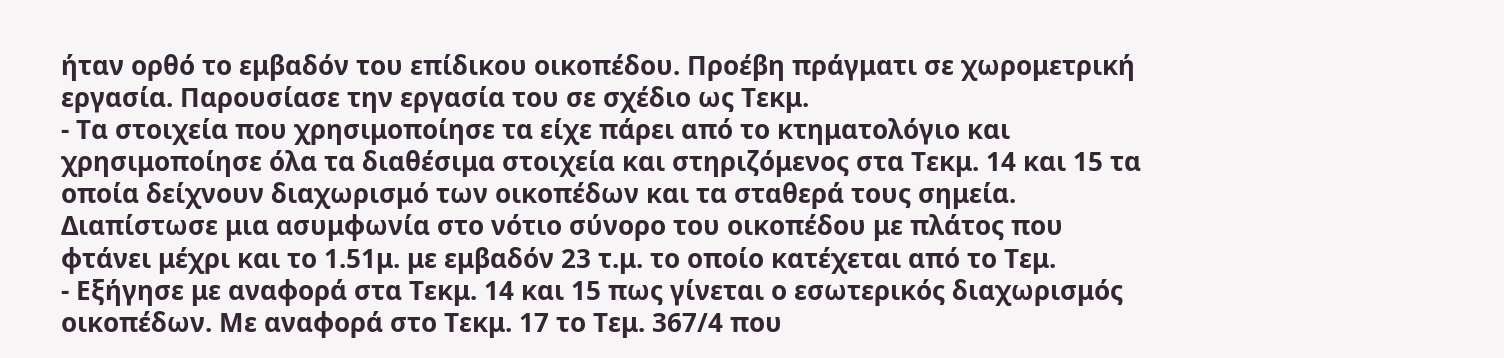ήταν ορθό το εμβαδόν του επίδικου οικοπέδου. Προέβη πράγματι σε χωρομετρική εργασία. Παρουσίασε την εργασία του σε σχέδιο ως Τεκμ.
- Τα στοιχεία που χρησιμοποίησε τα είχε πάρει από το κτηματολόγιο και χρησιμοποίησε όλα τα διαθέσιμα στοιχεία και στηριζόμενος στα Τεκμ. 14 και 15 τα οποία δείχνουν διαχωρισμό των οικοπέδων και τα σταθερά τους σημεία. Διαπίστωσε μια ασυμφωνία στο νότιο σύνορο του οικοπέδου με πλάτος που φτάνει μέχρι και το 1.51μ. με εμβαδόν 23 τ.μ. το οποίο κατέχεται από το Τεμ.
- Εξήγησε με αναφορά στα Τεκμ. 14 και 15 πως γίνεται ο εσωτερικός διαχωρισμός οικοπέδων. Με αναφορά στο Τεκμ. 17 το Τεμ. 367/4 που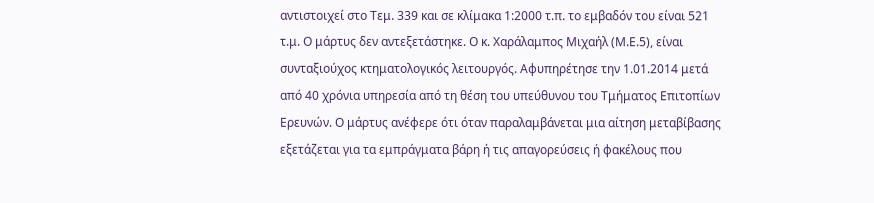αντιστοιχεί στο Τεμ. 339 και σε κλίμακα 1:2000 τ.π. το εμβαδόν του είναι 521 τ.μ. Ο μάρτυς δεν αντεξετάστηκε. Ο κ. Χαράλαμπος Μιχαήλ (Μ.Ε.5), είναι συνταξιούχος κτηματολογικός λειτουργός. Αφυπηρέτησε την 1.01.2014 μετά από 40 χρόνια υπηρεσία από τη θέση του υπεύθυνου του Τμήματος Επιτοπίων Ερευνών. Ο μάρτυς ανέφερε ότι όταν παραλαμβάνεται μια αίτηση μεταβίβασης εξετάζεται για τα εμπράγματα βάρη ή τις απαγορεύσεις ή φακέλους που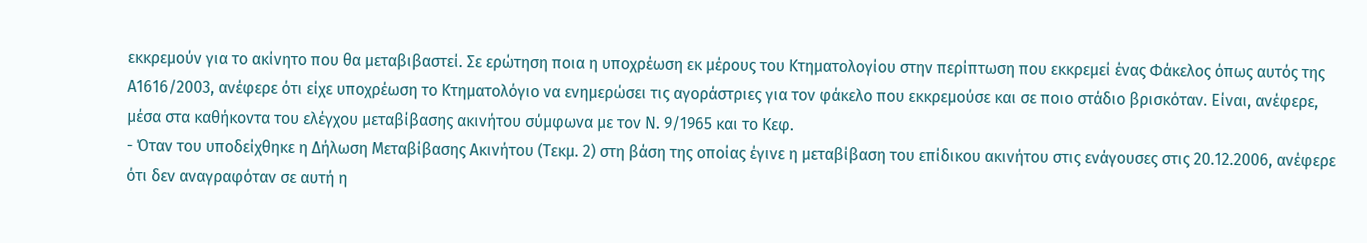εκκρεμούν για το ακίνητο που θα μεταβιβαστεί. Σε ερώτηση ποια η υποχρέωση εκ μέρους του Κτηματολογίου στην περίπτωση που εκκρεμεί ένας Φάκελος όπως αυτός της Α1616/2003, ανέφερε ότι είχε υποχρέωση το Κτηματολόγιο να ενημερώσει τις αγοράστριες για τον φάκελο που εκκρεμούσε και σε ποιο στάδιο βρισκόταν. Είναι, ανέφερε, μέσα στα καθήκοντα του ελέγχου μεταβίβασης ακινήτου σύμφωνα με τον Ν. 9/1965 και το Κεφ.
- Όταν του υποδείχθηκε η Δήλωση Μεταβίβασης Ακινήτου (Τεκμ. 2) στη βάση της οποίας έγινε η μεταβίβαση του επίδικου ακινήτου στις ενάγουσες στις 20.12.2006, ανέφερε ότι δεν αναγραφόταν σε αυτή η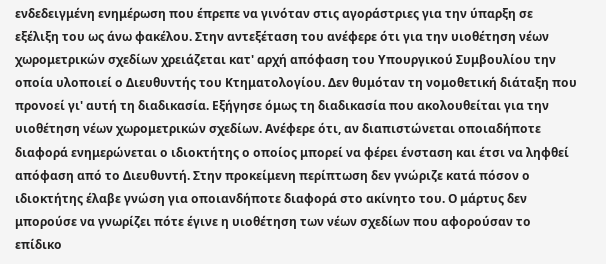ενδεδειγμένη ενημέρωση που έπρεπε να γινόταν στις αγοράστριες για την ύπαρξη σε εξέλιξη του ως άνω φακέλου. Στην αντεξέταση του ανέφερε ότι για την υιοθέτηση νέων χωρομετρικών σχεδίων χρειάζεται κατ' αρχή απόφαση του Υπουργικού Συμβουλίου την οποία υλοποιεί ο Διευθυντής του Κτηματολογίου. Δεν θυμόταν τη νομοθετική διάταξη που προνοεί γι' αυτή τη διαδικασία. Εξήγησε όμως τη διαδικασία που ακολουθείται για την υιοθέτηση νέων χωρομετρικών σχεδίων. Ανέφερε ότι, αν διαπιστώνεται οποιαδήποτε διαφορά ενημερώνεται ο ιδιοκτήτης ο οποίος μπορεί να φέρει ένσταση και έτσι να ληφθεί απόφαση από το Διευθυντή. Στην προκείμενη περίπτωση δεν γνώριζε κατά πόσον ο ιδιοκτήτης έλαβε γνώση για οποιανδήποτε διαφορά στο ακίνητο του. Ο μάρτυς δεν μπορούσε να γνωρίζει πότε έγινε η υιοθέτηση των νέων σχεδίων που αφορούσαν το επίδικο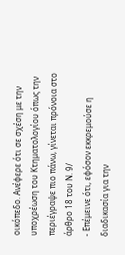οικόπεδο. Ανέφερε ότι σε σχέση με την υποχρέωση του Κτηματολογίου όπως την περιέγραψε πιο πάνω, γίνεται πρόνοια στο άρθρο 18 του Ν. 9/
- Επέμεινε ότι, εφόσον εκκρεμούσε η διαδικασία για την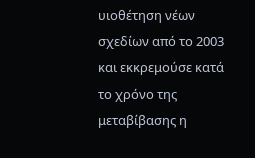υιοθέτηση νέων σχεδίων από το 2003 και εκκρεμούσε κατά το χρόνο της μεταβίβασης η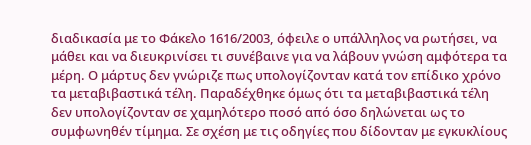διαδικασία με το Φάκελο 1616/2003, όφειλε ο υπάλληλος να ρωτήσει, να μάθει και να διευκρινίσει τι συνέβαινε για να λάβουν γνώση αμφότερα τα μέρη. Ο μάρτυς δεν γνώριζε πως υπολογίζονταν κατά τον επίδικο χρόνο τα μεταβιβαστικά τέλη. Παραδέχθηκε όμως ότι τα μεταβιβαστικά τέλη δεν υπολογίζονταν σε χαμηλότερο ποσό από όσο δηλώνεται ως το συμφωνηθέν τίμημα. Σε σχέση με τις οδηγίες που δίδονταν με εγκυκλίους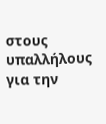στους υπαλλήλους για την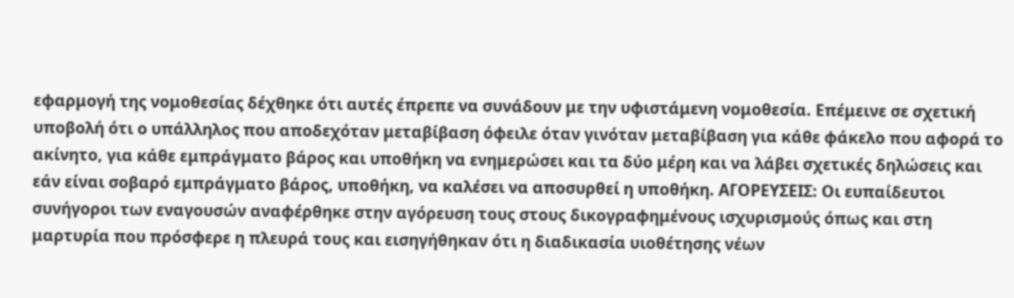εφαρμογή της νομοθεσίας δέχθηκε ότι αυτές έπρεπε να συνάδουν με την υφιστάμενη νομοθεσία. Επέμεινε σε σχετική υποβολή ότι ο υπάλληλος που αποδεχόταν μεταβίβαση όφειλε όταν γινόταν μεταβίβαση για κάθε φάκελο που αφορά το ακίνητο, για κάθε εμπράγματο βάρος και υποθήκη να ενημερώσει και τα δύο μέρη και να λάβει σχετικές δηλώσεις και εάν είναι σοβαρό εμπράγματο βάρος, υποθήκη, να καλέσει να αποσυρθεί η υποθήκη. ΑΓΟΡΕΥΣΕΙΣ: Οι ευπαίδευτοι συνήγοροι των εναγουσών αναφέρθηκε στην αγόρευση τους στους δικογραφημένους ισχυρισμούς όπως και στη μαρτυρία που πρόσφερε η πλευρά τους και εισηγήθηκαν ότι η διαδικασία υιοθέτησης νέων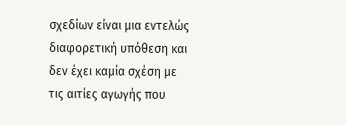σχεδίων είναι μια εντελώς διαφορετική υπόθεση και δεν έχει καμία σχέση με τις αιτίες αγωγής που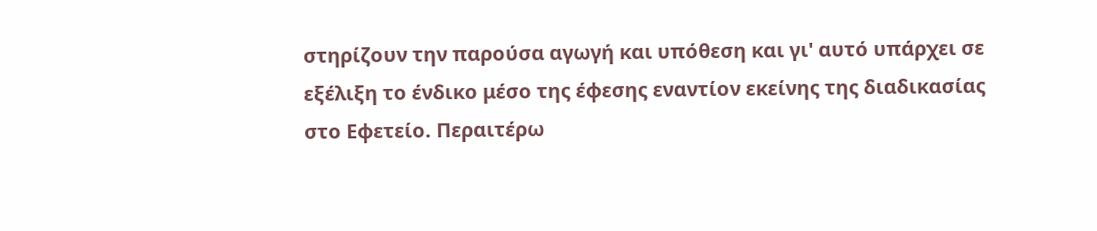στηρίζουν την παρούσα αγωγή και υπόθεση και γι' αυτό υπάρχει σε εξέλιξη το ένδικο μέσο της έφεσης εναντίον εκείνης της διαδικασίας στο Εφετείο. Περαιτέρω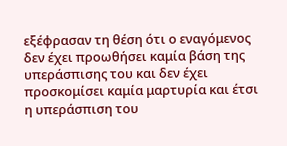εξέφρασαν τη θέση ότι ο εναγόμενος δεν έχει προωθήσει καμία βάση της υπεράσπισης του και δεν έχει προσκομίσει καμία μαρτυρία και έτσι η υπεράσπιση του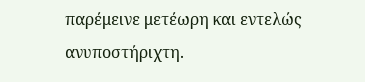παρέμεινε μετέωρη και εντελώς ανυποστήριχτη.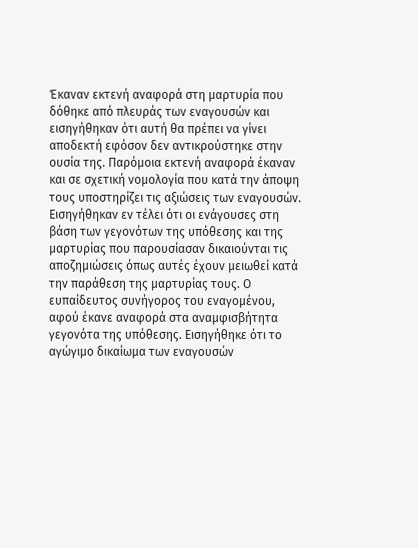Έκαναν εκτενή αναφορά στη μαρτυρία που δόθηκε από πλευράς των εναγουσών και εισηγήθηκαν ότι αυτή θα πρέπει να γίνει αποδεκτή εφόσον δεν αντικρούστηκε στην ουσία της. Παρόμοια εκτενή αναφορά έκαναν και σε σχετική νομολογία που κατά την άποψη τους υποστηρίζει τις αξιώσεις των εναγουσών. Εισηγήθηκαν εν τέλει ότι οι ενάγουσες στη βάση των γεγονότων της υπόθεσης και της μαρτυρίας που παρουσίασαν δικαιούνται τις αποζημιώσεις όπως αυτές έχουν μειωθεί κατά την παράθεση της μαρτυρίας τους. Ο ευπαίδευτος συνήγορος του εναγομένου, αφού έκανε αναφορά στα αναμφισβήτητα γεγονότα της υπόθεσης. Εισηγήθηκε ότι το αγώγιμο δικαίωμα των εναγουσών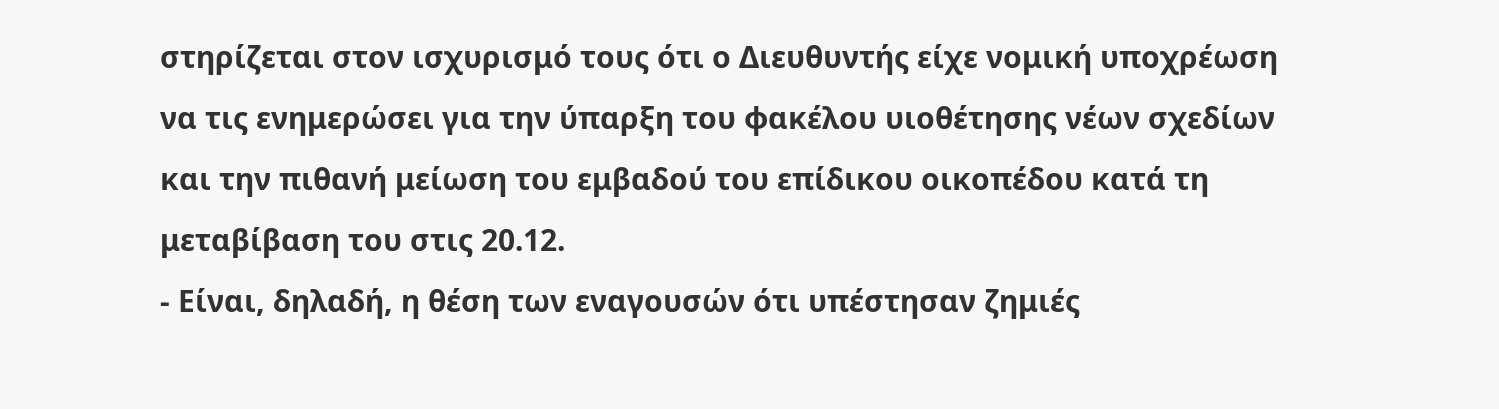στηρίζεται στον ισχυρισμό τους ότι ο Διευθυντής είχε νομική υποχρέωση να τις ενημερώσει για την ύπαρξη του φακέλου υιοθέτησης νέων σχεδίων και την πιθανή μείωση του εμβαδού του επίδικου οικοπέδου κατά τη μεταβίβαση του στις 20.12.
- Είναι, δηλαδή, η θέση των εναγουσών ότι υπέστησαν ζημιές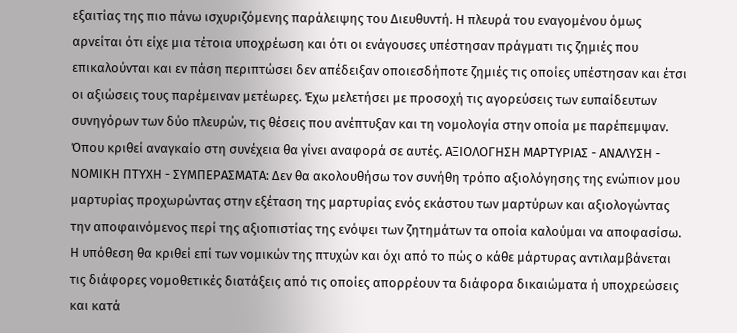εξαιτίας της πιο πάνω ισχυριζόμενης παράλειψης του Διευθυντή. Η πλευρά του εναγομένου όμως αρνείται ότι είχε μια τέτοια υποχρέωση και ότι οι ενάγουσες υπέστησαν πράγματι τις ζημιές που επικαλούνται και εν πάση περιπτώσει δεν απέδειξαν οποιεσδήποτε ζημιές τις οποίες υπέστησαν και έτσι οι αξιώσεις τους παρέμειναν μετέωρες. Έχω μελετήσει με προσοχή τις αγορεύσεις των ευπαίδευτων συνηγόρων των δύο πλευρών, τις θέσεις που ανέπτυξαν και τη νομολογία στην οποία με παρέπεμψαν. Όπου κριθεί αναγκαίο στη συνέχεια θα γίνει αναφορά σε αυτές. ΑΞΙΟΛΟΓΗΣΗ ΜΑΡΤΥΡΙΑΣ - ΑΝΑΛΥΣΗ - ΝΟΜΙΚΗ ΠΤΥΧΗ - ΣΥΜΠΕΡΑΣΜΑΤΑ: Δεν θα ακολουθήσω τον συνήθη τρόπο αξιολόγησης της ενώπιον μου μαρτυρίας προχωρώντας στην εξέταση της μαρτυρίας ενός εκάστου των μαρτύρων και αξιολογώντας την αποφαινόμενος περί της αξιοπιστίας της ενόψει των ζητημάτων τα οποία καλούμαι να αποφασίσω. Η υπόθεση θα κριθεί επί των νομικών της πτυχών και όχι από το πώς ο κάθε μάρτυρας αντιλαμβάνεται τις διάφορες νομοθετικές διατάξεις από τις οποίες απορρέουν τα διάφορα δικαιώματα ή υποχρεώσεις και κατά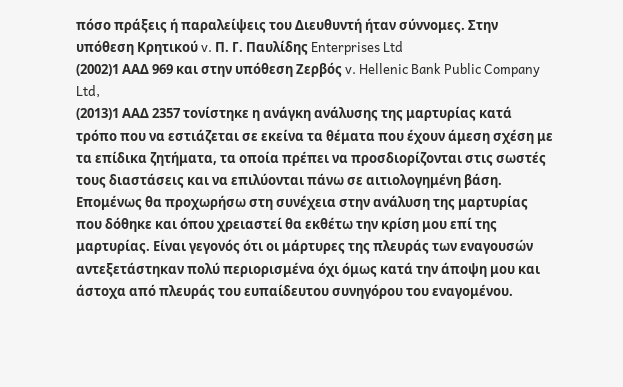πόσο πράξεις ή παραλείψεις του Διευθυντή ήταν σύννομες. Στην υπόθεση Κρητικού v. Π. Γ. Παυλίδης Enterprises Ltd
(2002)1 ΑΑΔ 969 και στην υπόθεση Ζερβός v. Hellenic Bank Public Company Ltd,
(2013)1 ΑΑΔ 2357 τονίστηκε η ανάγκη ανάλυσης της μαρτυρίας κατά τρόπο που να εστιάζεται σε εκείνα τα θέματα που έχουν άμεση σχέση με τα επίδικα ζητήματα, τα οποία πρέπει να προσδιορίζονται στις σωστές τους διαστάσεις και να επιλύονται πάνω σε αιτιολογημένη βάση. Επομένως θα προχωρήσω στη συνέχεια στην ανάλυση της μαρτυρίας που δόθηκε και όπου χρειαστεί θα εκθέτω την κρίση μου επί της μαρτυρίας. Είναι γεγονός ότι οι μάρτυρες της πλευράς των εναγουσών αντεξετάστηκαν πολύ περιορισμένα όχι όμως κατά την άποψη μου και άστοχα από πλευράς του ευπαίδευτου συνηγόρου του εναγομένου.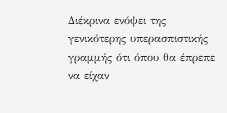Διέκρινα ενόψει της γενικότερης υπερασπιστικής γραμμής ότι όπου θα έπρεπε να είχαν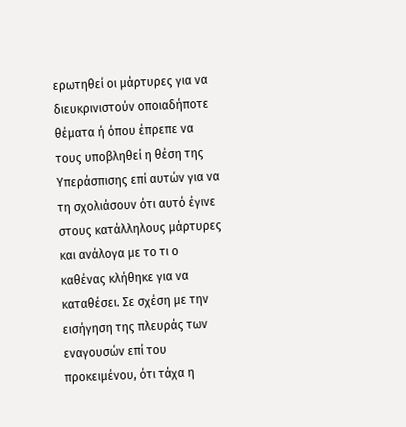ερωτηθεί οι μάρτυρες για να διευκρινιστούν οποιαδήποτε θέματα ή όπου έπρεπε να τους υποβληθεί η θέση της Υπεράσπισης επί αυτών για να τη σχολιάσουν ότι αυτό έγινε στους κατάλληλους μάρτυρες και ανάλογα με το τι ο καθένας κλήθηκε για να καταθέσει. Σε σχέση με την εισήγηση της πλευράς των εναγουσών επί του προκειμένου, ότι τάχα η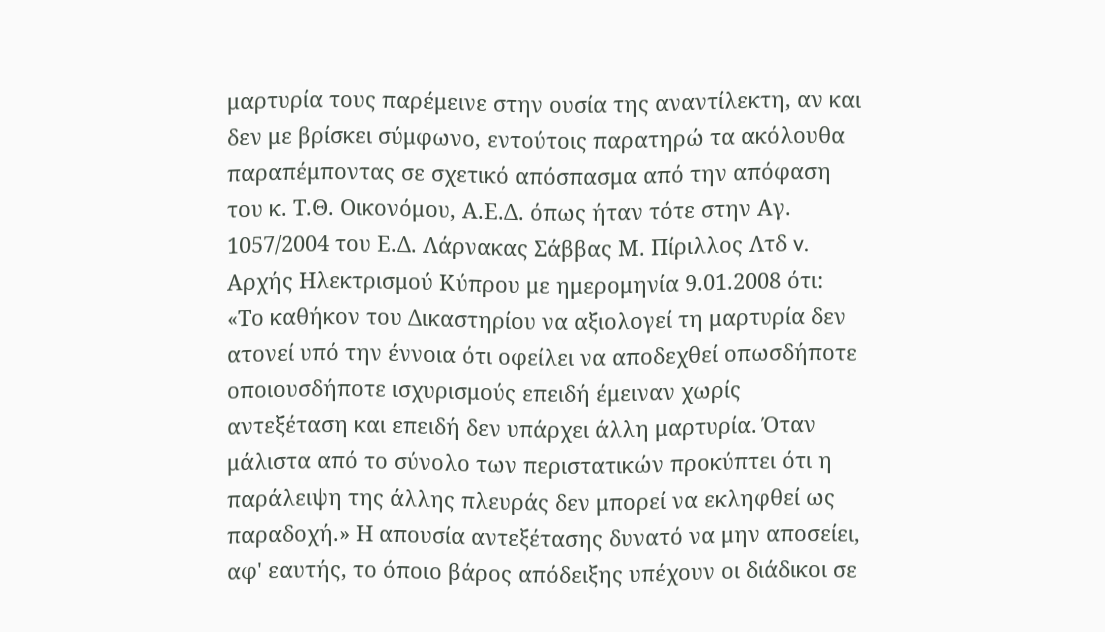μαρτυρία τους παρέμεινε στην ουσία της αναντίλεκτη, αν και δεν με βρίσκει σύμφωνο, εντούτοις παρατηρώ τα ακόλουθα παραπέμποντας σε σχετικό απόσπασμα από την απόφαση του κ. Τ.Θ. Οικονόμου, Α.Ε.Δ. όπως ήταν τότε στην Αγ. 1057/2004 του Ε.Δ. Λάρνακας Σάββας Μ. Πίριλλος Λτδ v. Αρχής Ηλεκτρισμού Κύπρου με ημερομηνία 9.01.2008 ότι: «Το καθήκον του Δικαστηρίου να αξιολογεί τη μαρτυρία δεν ατονεί υπό την έννοια ότι οφείλει να αποδεχθεί οπωσδήποτε οποιουσδήποτε ισχυρισμούς επειδή έμειναν χωρίς αντεξέταση και επειδή δεν υπάρχει άλλη μαρτυρία. Όταν μάλιστα από το σύνολο των περιστατικών προκύπτει ότι η παράλειψη της άλλης πλευράς δεν μπορεί να εκληφθεί ως παραδοχή.» Η απουσία αντεξέτασης δυνατό να μην αποσείει, αφ' εαυτής, το όποιο βάρος απόδειξης υπέχουν οι διάδικοι σε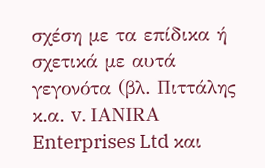σχέση με τα επίδικα ή σχετικά με αυτά γεγονότα (βλ. Πιττάλης κ.α. v. ΙΑΝΙRA Enterprises Ltd και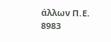άλλων Π.Ε. 8983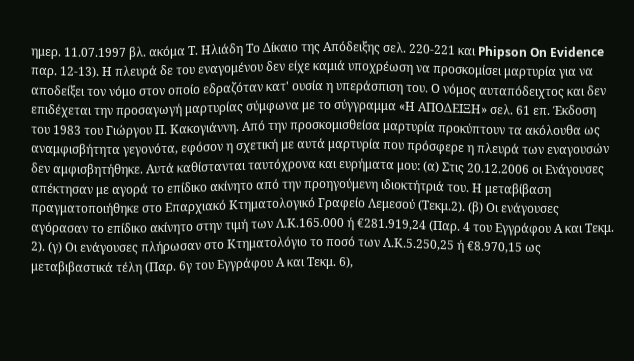ημερ. 11.07.1997 βλ. ακόμα Τ. Ηλιάδη Το Δίκαιο της Απόδειξης σελ. 220-221 και Phipson On Evidence παρ. 12-13). Η πλευρά δε του εναγομένου δεν είχε καμιά υποχρέωση να προσκομίσει μαρτυρία για να αποδείξει τον νόμο στον οποίο εδραζόταν κατ' ουσία η υπεράσπιση του. Ο νόμος αυταπόδειχτος και δεν επιδέχεται την προσαγωγή μαρτυρίας σύμφωνα με το σύγγραμμα «Η ΑΠΟΔΕΙΞΗ» σελ. 61 επ. Έκδοση του 1983 του Γιώργου Π. Κακογιάννη. Από την προσκομισθείσα μαρτυρία προκύπτουν τα ακόλουθα ως αναμφισβήτητα γεγονότα, εφόσον η σχετική με αυτά μαρτυρία που πρόσφερε η πλευρά των εναγουσών δεν αμφισβητήθηκε. Αυτά καθίστανται ταυτόχρονα και ευρήματα μου: (α) Στις 20.12.2006 οι Ενάγουσες απέκτησαν με αγορά το επίδικο ακίνητο από την προηγούμενη ιδιοκτήτριά του. Η μεταβίβαση πραγματοποιήθηκε στο Επαρχιακό Κτηματολογικό Γραφείο Λεμεσού (Τεκμ.2). (β) Οι ενάγουσες αγόρασαν το επίδικο ακίνητο στην τιμή των Λ.Κ.165.000 ή €281.919,24 (Παρ. 4 του Εγγράφου Α και Τεκμ. 2). (γ) Οι ενάγουσες πλήρωσαν στο Κτηματολόγιο το ποσό των Λ.Κ.5.250,25 ή €8.970,15 ως μεταβιβαστικά τέλη (Παρ. 6γ του Εγγράφου Α και Τεκμ. 6),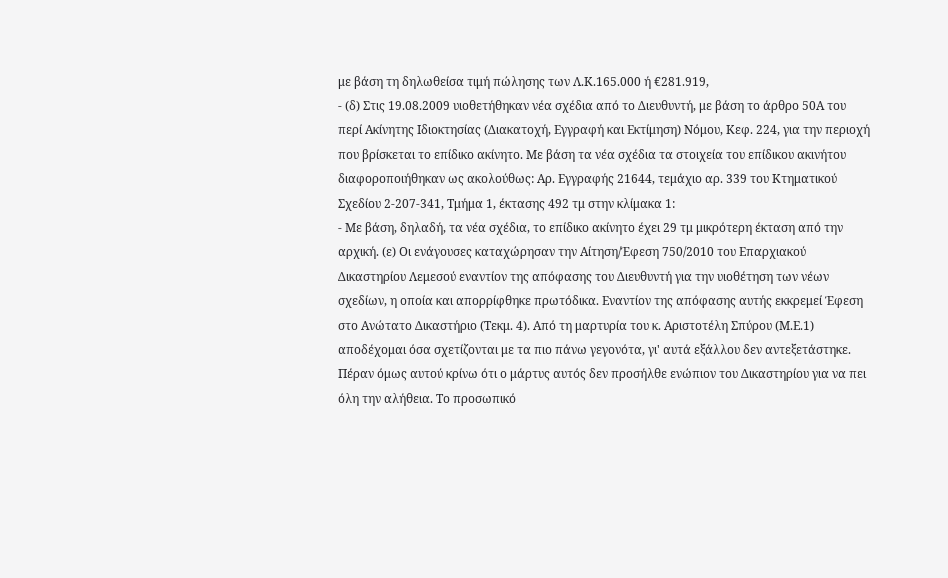με βάση τη δηλωθείσα τιμή πώλησης των Λ.Κ.165.000 ή €281.919,
- (δ) Στις 19.08.2009 υιοθετήθηκαν νέα σχέδια από το Διευθυντή, με βάση το άρθρο 50Α του περί Ακίνητης Ιδιοκτησίας (Διακατοχή, Εγγραφή και Εκτίμηση) Νόμου, Κεφ. 224, για την περιοχή που βρίσκεται το επίδικο ακίνητο. Με βάση τα νέα σχέδια τα στοιχεία του επίδικου ακινήτου διαφοροποιήθηκαν ως ακολούθως: Αρ. Εγγραφής 21644, τεμάχιο αρ. 339 του Κτηματικού Σχεδίου 2-207-341, Τμήμα 1, έκτασης 492 τμ στην κλίμακα 1:
- Με βάση, δηλαδή, τα νέα σχέδια, το επίδικο ακίνητο έχει 29 τμ μικρότερη έκταση από την αρχική. (ε) Οι ενάγουσες καταχώρησαν την Αίτηση/Έφεση 750/2010 του Επαρχιακού Δικαστηρίου Λεμεσού εναντίον της απόφασης του Διευθυντή για την υιοθέτηση των νέων σχεδίων, η οποία και απορρίφθηκε πρωτόδικα. Εναντίον της απόφασης αυτής εκκρεμεί Έφεση στο Ανώτατο Δικαστήριο (Τεκμ. 4). Από τη μαρτυρία του κ. Αριστοτέλη Σπύρου (Μ.Ε.1) αποδέχομαι όσα σχετίζονται με τα πιο πάνω γεγονότα, γι' αυτά εξάλλου δεν αντεξετάστηκε. Πέραν όμως αυτού κρίνω ότι ο μάρτυς αυτός δεν προσήλθε ενώπιον του Δικαστηρίου για να πει όλη την αλήθεια. Το προσωπικό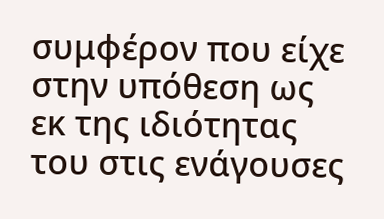συμφέρον που είχε στην υπόθεση ως εκ της ιδιότητας του στις ενάγουσες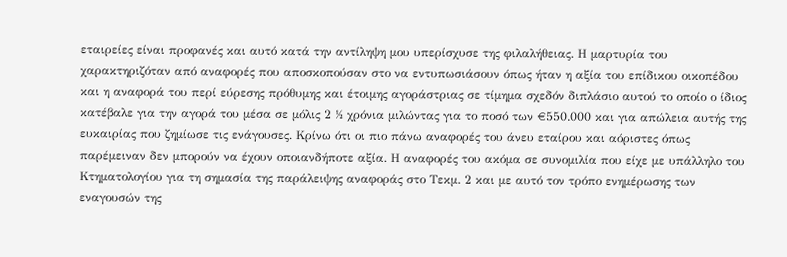εταιρείες είναι προφανές και αυτό κατά την αντίληψη μου υπερίσχυσε της φιλαλήθειας. Η μαρτυρία του χαρακτηριζόταν από αναφορές που αποσκοπούσαν στο να εντυπωσιάσουν όπως ήταν η αξία του επίδικου οικοπέδου και η αναφορά του περί εύρεσης πρόθυμης και έτοιμης αγοράστριας σε τίμημα σχεδόν διπλάσιο αυτού το οποίο ο ίδιος κατέβαλε για την αγορά του μέσα σε μόλις 2 ½ χρόνια μιλώντας για το ποσό των €550.000 και για απώλεια αυτής της ευκαιρίας που ζημίωσε τις ενάγουσες. Κρίνω ότι οι πιο πάνω αναφορές του άνευ εταίρου και αόριστες όπως παρέμειναν δεν μπορούν να έχουν οποιανδήποτε αξία. Η αναφορές του ακόμα σε συνομιλία που είχε με υπάλληλο του Κτηματολογίου για τη σημασία της παράλειψης αναφοράς στο Τεκμ. 2 και με αυτό τον τρόπο ενημέρωσης των εναγουσών της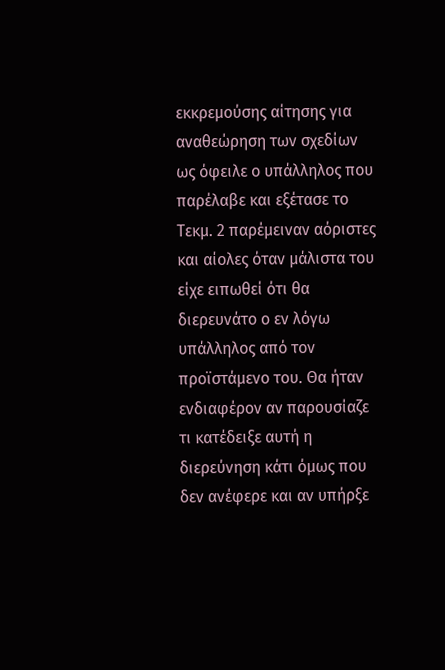εκκρεμούσης αίτησης για αναθεώρηση των σχεδίων ως όφειλε ο υπάλληλος που παρέλαβε και εξέτασε το Τεκμ. 2 παρέμειναν αόριστες και αίολες όταν μάλιστα του είχε ειπωθεί ότι θα διερευνάτο ο εν λόγω υπάλληλος από τον προϊστάμενο του. Θα ήταν ενδιαφέρον αν παρουσίαζε τι κατέδειξε αυτή η διερεύνηση κάτι όμως που δεν ανέφερε και αν υπήρξε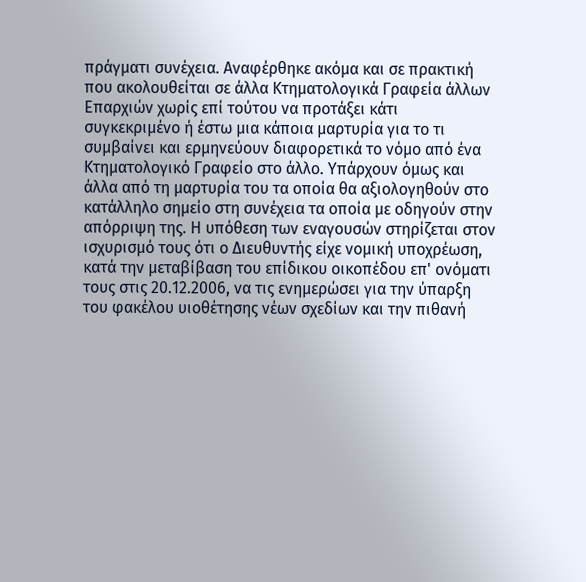πράγματι συνέχεια. Αναφέρθηκε ακόμα και σε πρακτική που ακολουθείται σε άλλα Κτηματολογικά Γραφεία άλλων Επαρχιών χωρίς επί τούτου να προτάξει κάτι συγκεκριμένο ή έστω μια κάποια μαρτυρία για το τι συμβαίνει και ερμηνεύουν διαφορετικά το νόμο από ένα Κτηματολογικό Γραφείο στο άλλο. Υπάρχουν όμως και άλλα από τη μαρτυρία του τα οποία θα αξιολογηθούν στο κατάλληλο σημείο στη συνέχεια τα οποία με οδηγούν στην απόρριψη της. Η υπόθεση των εναγουσών στηρίζεται στον ισχυρισμό τους ότι ο Διευθυντής είχε νομική υποχρέωση, κατά την μεταβίβαση του επίδικου οικοπέδου επ' ονόματι τους στις 20.12.2006, να τις ενημερώσει για την ύπαρξη του φακέλου υιοθέτησης νέων σχεδίων και την πιθανή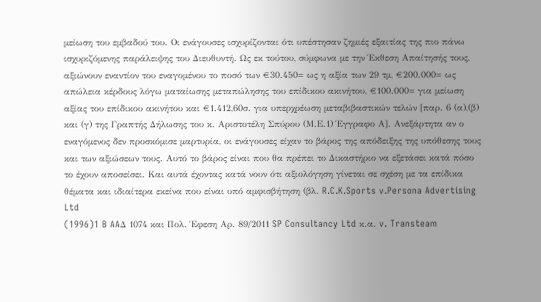μείωση του εμβαδού του. Οι ενάγουσες ισχυρίζονται ότι υπέστησαν ζημιές εξαιτίας της πιο πάνω ισχυριζόμενης παράλειψης του Διευθυντή. Ως εκ τούτου, σύμφωνα με την Έκθεση Απαίτησής τους, αξιώνουν εναντίον του εναγομένου το ποσό των €30.450= ως η αξία των 29 τμ, €200.000= ως απώλεια κέρδους λόγω ματαίωσης μεταπώλησης του επίδικου ακινήτου, €100.000= για μείωση αξίας του επίδικου ακινήτου και €1.412,60σ. για υπερχρέωση μεταβιβαστικών τελών [παρ. 6 (α),(β) και (γ) της Γραπτής Δήλωσης του κ. Αριστοτέλη Σπύρου (Μ.Ε.1) Έγγραφο Α]. Ανεξάρτητα αν ο εναγόμενος δεν προσκόμισε μαρτυρία, οι ενάγουσες είχαν το βάρος της απόδειξης της υπόθεσης τους και των αξιώσεων τους. Αυτό το βάρος είναι που θα πρέπει το Δικαστήριο να εξετάσει κατά πόσο το έχουν αποσείσει. Και αυτά έχοντας κατά νουν ότι αξιολόγηση γίνεται σε σχέση με τα επίδικα θέματα και ιδιαίτερα εκείνα που είναι υπό αμφισβήτηση (βλ. R.C.K.Sports v.Persona Advertising Ltd
(1996)1 B AAΔ 1074 και Πολ. Έφεση Αρ. 89/2011 SP Consultancy Ltd κ.α. v. Transteam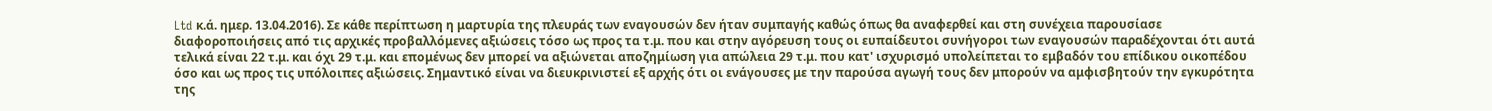Ltd κ.ά. ημερ. 13.04.2016). Σε κάθε περίπτωση η μαρτυρία της πλευράς των εναγουσών δεν ήταν συμπαγής καθώς όπως θα αναφερθεί και στη συνέχεια παρουσίασε διαφοροποιήσεις από τις αρχικές προβαλλόμενες αξιώσεις τόσο ως προς τα τ.μ. που και στην αγόρευση τους οι ευπαίδευτοι συνήγοροι των εναγουσών παραδέχονται ότι αυτά τελικά είναι 22 τ.μ. και όχι 29 τ.μ. και επομένως δεν μπορεί να αξιώνεται αποζημίωση για απώλεια 29 τ.μ. που κατ' ισχυρισμό υπολείπεται το εμβαδόν του επίδικου οικοπέδου όσο και ως προς τις υπόλοιπες αξιώσεις. Σημαντικό είναι να διευκρινιστεί εξ αρχής ότι οι ενάγουσες με την παρούσα αγωγή τους δεν μπορούν να αμφισβητούν την εγκυρότητα της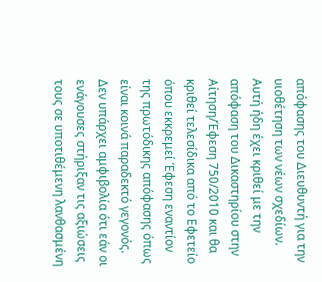απόφασης του Διευθυντή για την υιοθέτηση των νέων σχεδίων. Αυτή ήδη έχει κριθεί με την απόφαση του Δικαστηρίου στην Αίτηση/Έφεση 750/2010 και θα κριθεί τελεσίδικα από το Εφετείο όπου εκκρεμεί Έφεση εναντίον της πρωτόδικης απόφασης όπως είναι κοινά παραδεκτό γεγονός. Δεν υπάρχει αμφιβολία ότι εάν οι ενάγουσες στήριξαν τις αξιώσεις τους σε υποτιθέμενη λανθασμένη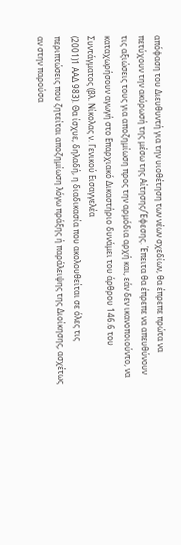απόφαση του Διευθυντή για την υιοθέτηση των νέων σχεδίων, θα έπρεπε πρώτα να πετύχουν την ακύρωσή της μέσω της Αίτησης/Έφεσης. Έπειτα θα έπρεπε να απευθύνουν τις αξιώσεις τους για αποζημίωση προς την αρμόδια αρχή και, εάν δεν ικανοποιούντο, να καταχωρήσουν αγωγή στο Επαρχιακό Δικαστήριο δυνάμει του άρθρου 146.6 του Συντάγματος (βλ. Νίκολας ν. Γενικού Εισαγγελέα
(2001)1 ΑΑΔ 983). Θα ίσχυε, δηλαδή, η διαδικασία που ακολουθείται σε όλες τις περιπτώσεις που ζητείται αποζημίωση λόγω πράξης ή παράλειψης της Διοίκησης, ασχέτως αν στην παρούσα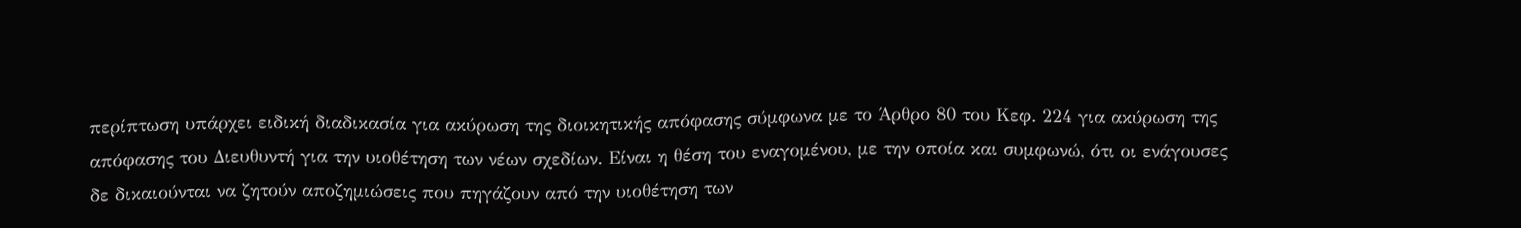περίπτωση υπάρχει ειδική διαδικασία για ακύρωση της διοικητικής απόφασης σύμφωνα με το Άρθρο 80 του Κεφ. 224 για ακύρωση της απόφασης του Διευθυντή για την υιοθέτηση των νέων σχεδίων. Είναι η θέση του εναγομένου, με την οποία και συμφωνώ, ότι οι ενάγουσες δε δικαιούνται να ζητούν αποζημιώσεις που πηγάζουν από την υιοθέτηση των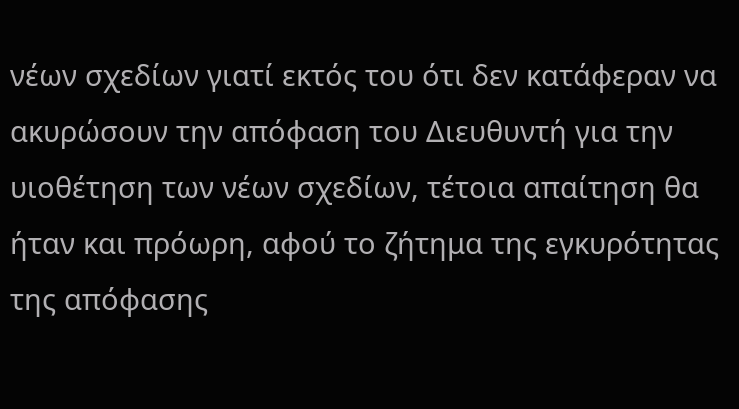νέων σχεδίων γιατί εκτός του ότι δεν κατάφεραν να ακυρώσουν την απόφαση του Διευθυντή για την υιοθέτηση των νέων σχεδίων, τέτοια απαίτηση θα ήταν και πρόωρη, αφού το ζήτημα της εγκυρότητας της απόφασης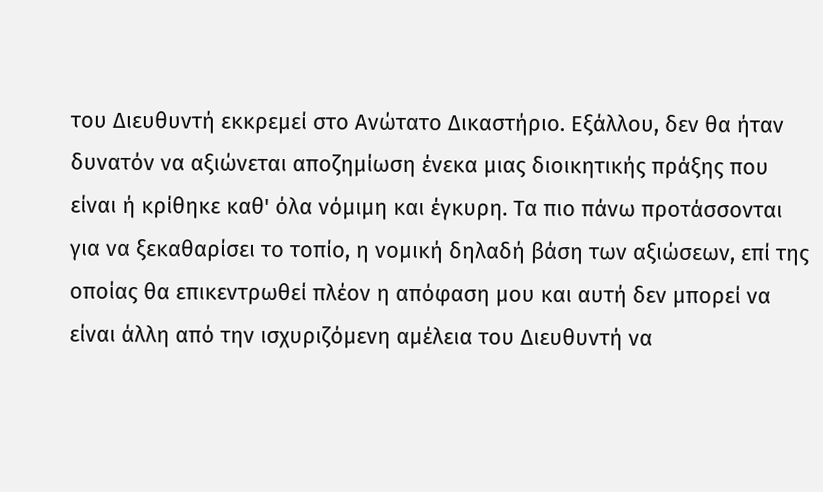του Διευθυντή εκκρεμεί στο Ανώτατο Δικαστήριο. Εξάλλου, δεν θα ήταν δυνατόν να αξιώνεται αποζημίωση ένεκα μιας διοικητικής πράξης που είναι ή κρίθηκε καθ' όλα νόμιμη και έγκυρη. Τα πιο πάνω προτάσσονται για να ξεκαθαρίσει το τοπίο, η νομική δηλαδή βάση των αξιώσεων, επί της οποίας θα επικεντρωθεί πλέον η απόφαση μου και αυτή δεν μπορεί να είναι άλλη από την ισχυριζόμενη αμέλεια του Διευθυντή να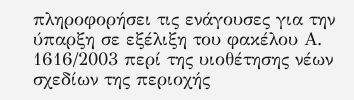πληροφορήσει τις ενάγουσες για την ύπαρξη σε εξέλιξη του φακέλου Α. 1616/2003 περί της υιοθέτησης νέων σχεδίων της περιοχής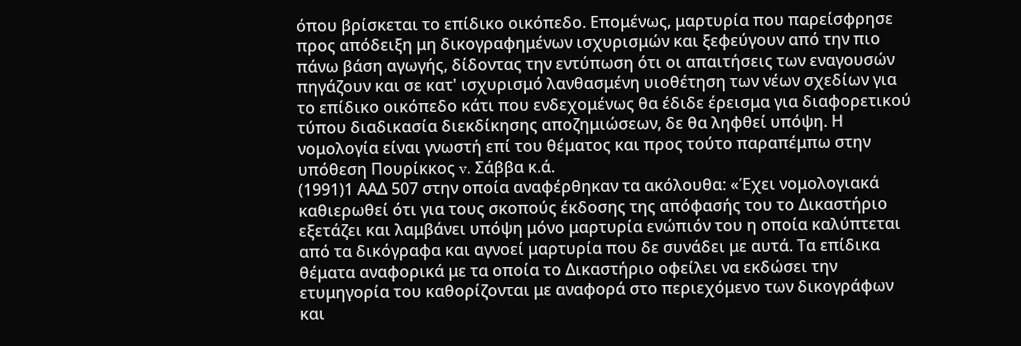όπου βρίσκεται το επίδικο οικόπεδο. Επομένως, μαρτυρία που παρείσφρησε προς απόδειξη μη δικογραφημένων ισχυρισμών και ξεφεύγουν από την πιο πάνω βάση αγωγής, δίδοντας την εντύπωση ότι οι απαιτήσεις των εναγουσών πηγάζουν και σε κατ' ισχυρισμό λανθασμένη υιοθέτηση των νέων σχεδίων για το επίδικο οικόπεδο κάτι που ενδεχομένως θα έδιδε έρεισμα για διαφορετικού τύπου διαδικασία διεκδίκησης αποζημιώσεων, δε θα ληφθεί υπόψη. Η νομολογία είναι γνωστή επί του θέματος και προς τούτο παραπέμπω στην υπόθεση Πουρίκκος v. Σάββα κ.ά.
(1991)1 ΑΑΔ 507 στην οποία αναφέρθηκαν τα ακόλουθα: «Έχει νομολογιακά καθιερωθεί ότι για τους σκοπούς έκδοσης της απόφασής του το Δικαστήριο εξετάζει και λαμβάνει υπόψη μόνο μαρτυρία ενώπιόν του η οποία καλύπτεται από τα δικόγραφα και αγνοεί μαρτυρία που δε συνάδει με αυτά. Τα επίδικα θέματα αναφορικά με τα οποία το Δικαστήριο οφείλει να εκδώσει την ετυμηγορία του καθορίζονται με αναφορά στο περιεχόμενο των δικογράφων και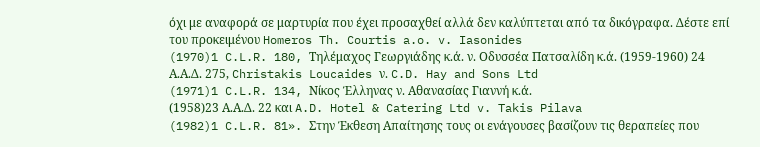όχι με αναφορά σε μαρτυρία που έχει προσαχθεί αλλά δεν καλύπτεται από τα δικόγραφα. Δέστε επί του προκειμένου Homeros Th. Courtis a.o. v. Iasonides
(1970)1 C.L.R. 180, Τηλέμαχος Γεωργιάδης κ.ά. ν. Οδυσσέα Πατσαλίδη κ.ά. (1959-1960) 24 Α.Α.Δ. 275, Christakis Loucaides ν. C.D. Hay and Sons Ltd
(1971)1 C.L.R. 134, Νίκος Έλληνας ν. Αθανασίας Γιαννή κ.ά.
(1958)23 Α.Α.Δ. 22 και A.D. Hotel & Catering Ltd v. Takis Pilava
(1982)1 C.L.R. 81». Στην Έκθεση Απαίτησης τους οι ενάγουσες βασίζουν τις θεραπείες που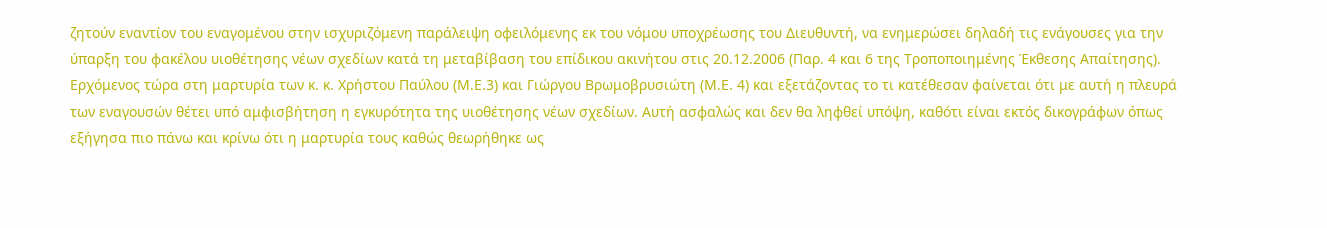ζητούν εναντίον του εναγομένου στην ισχυριζόμενη παράλειψη οφειλόμενης εκ του νόμου υποχρέωσης του Διευθυντή, να ενημερώσει δηλαδή τις ενάγουσες για την ύπαρξη του φακέλου υιοθέτησης νέων σχεδίων κατά τη μεταβίβαση του επίδικου ακινήτου στις 20.12.2006 (Παρ. 4 και 6 της Τροποποιημένης Έκθεσης Απαίτησης). Ερχόμενος τώρα στη μαρτυρία των κ. κ. Χρήστου Παύλου (Μ.Ε.3) και Γιώργου Βρωμοβρυσιώτη (Μ.Ε. 4) και εξετάζοντας το τι κατέθεσαν φαίνεται ότι με αυτή η πλευρά των εναγουσών θέτει υπό αμφισβήτηση η εγκυρότητα της υιοθέτησης νέων σχεδίων. Αυτή ασφαλώς και δεν θα ληφθεί υπόψη, καθότι είναι εκτός δικογράφων όπως εξήγησα πιο πάνω και κρίνω ότι η μαρτυρία τους καθώς θεωρήθηκε ως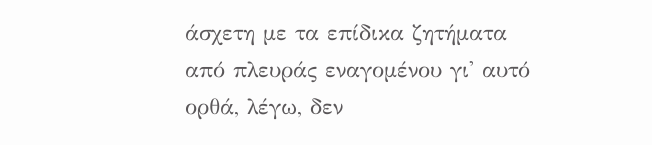άσχετη με τα επίδικα ζητήματα από πλευράς εναγομένου γι' αυτό ορθά, λέγω, δεν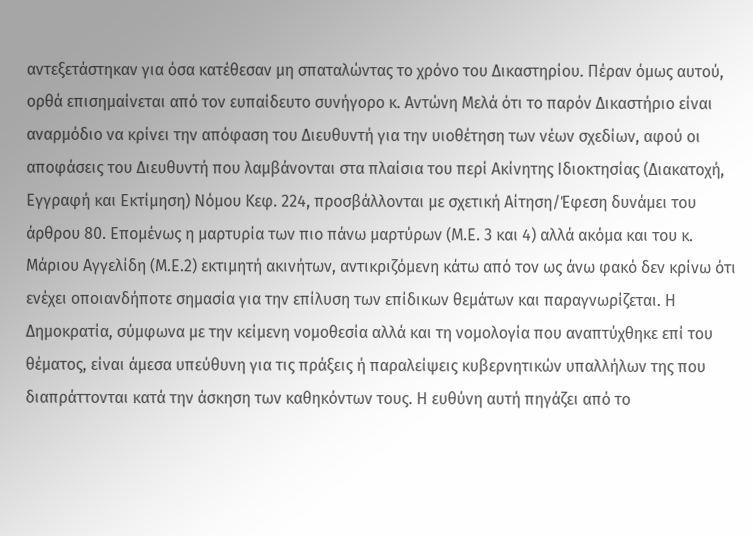αντεξετάστηκαν για όσα κατέθεσαν μη σπαταλώντας το χρόνο του Δικαστηρίου. Πέραν όμως αυτού, ορθά επισημαίνεται από τον ευπαίδευτο συνήγορο κ. Αντώνη Μελά ότι το παρόν Δικαστήριο είναι αναρμόδιο να κρίνει την απόφαση του Διευθυντή για την υιοθέτηση των νέων σχεδίων, αφού οι αποφάσεις του Διευθυντή που λαμβάνονται στα πλαίσια του περί Ακίνητης Ιδιοκτησίας (Διακατοχή, Εγγραφή και Εκτίμηση) Νόμου Κεφ. 224, προσβάλλονται με σχετική Αίτηση/Έφεση δυνάμει του άρθρου 80. Επομένως η μαρτυρία των πιο πάνω μαρτύρων (Μ.Ε. 3 και 4) αλλά ακόμα και του κ. Μάριου Αγγελίδη (Μ.Ε.2) εκτιμητή ακινήτων, αντικριζόμενη κάτω από τον ως άνω φακό δεν κρίνω ότι ενέχει οποιανδήποτε σημασία για την επίλυση των επίδικων θεμάτων και παραγνωρίζεται. Η Δημοκρατία, σύμφωνα με την κείμενη νομοθεσία αλλά και τη νομολογία που αναπτύχθηκε επί του θέματος, είναι άμεσα υπεύθυνη για τις πράξεις ή παραλείψεις κυβερνητικών υπαλλήλων της που διαπράττονται κατά την άσκηση των καθηκόντων τους. Η ευθύνη αυτή πηγάζει από το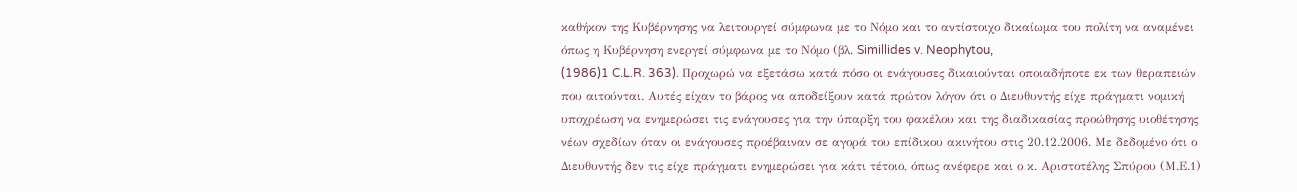καθήκον της Κυβέρνησης να λειτουργεί σύμφωνα με το Νόμο και το αντίστοιχο δικαίωμα του πολίτη να αναμένει όπως η Κυβέρνηση ενεργεί σύμφωνα με το Νόμο (βλ. Simillides v. Neophytou,
(1986)1 C.L.R. 363). Προχωρώ να εξετάσω κατά πόσο οι ενάγουσες δικαιούνται οποιαδήποτε εκ των θεραπειών που αιτούνται. Αυτές είχαν το βάρος να αποδείξουν κατά πρώτον λόγον ότι ο Διευθυντής είχε πράγματι νομική υποχρέωση να ενημερώσει τις ενάγουσες για την ύπαρξη του φακέλου και της διαδικασίας προώθησης υιοθέτησης νέων σχεδίων όταν οι ενάγουσες προέβαιναν σε αγορά του επίδικου ακινήτου στις 20.12.2006. Με δεδομένο ότι ο Διευθυντής δεν τις είχε πράγματι ενημερώσει για κάτι τέτοιο, όπως ανέφερε και ο κ. Αριστοτέλης Σπύρου (Μ.Ε.1)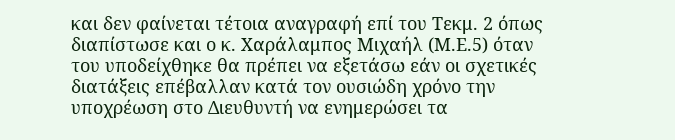και δεν φαίνεται τέτοια αναγραφή επί του Τεκμ. 2 όπως διαπίστωσε και ο κ. Χαράλαμπος Μιχαήλ (Μ.Ε.5) όταν του υποδείχθηκε θα πρέπει να εξετάσω εάν οι σχετικές διατάξεις επέβαλλαν κατά τον ουσιώδη χρόνο την υποχρέωση στο Διευθυντή να ενημερώσει τα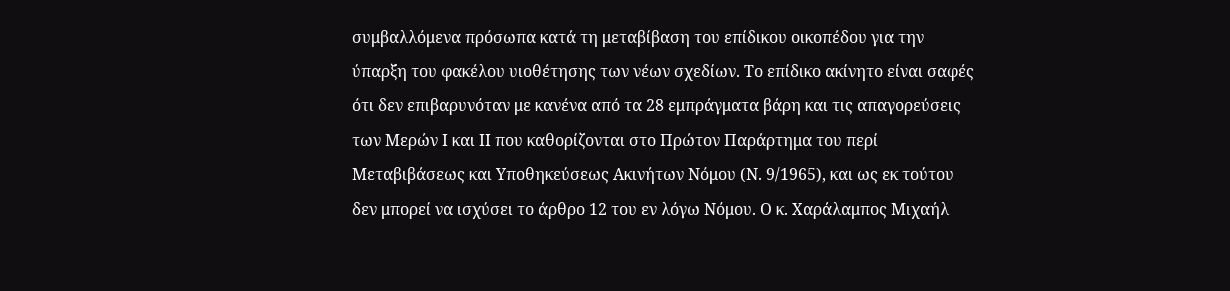συμβαλλόμενα πρόσωπα κατά τη μεταβίβαση του επίδικου οικοπέδου για την ύπαρξη του φακέλου υιοθέτησης των νέων σχεδίων. Το επίδικο ακίνητο είναι σαφές ότι δεν επιβαρυνόταν με κανένα από τα 28 εμπράγματα βάρη και τις απαγορεύσεις των Μερών Ι και ΙΙ που καθορίζονται στο Πρώτον Παράρτημα του περί Μεταβιβάσεως και Υποθηκεύσεως Ακινήτων Νόμου (Ν. 9/1965), και ως εκ τούτου δεν μπορεί να ισχύσει το άρθρο 12 του εν λόγω Νόμου. Ο κ. Χαράλαμπος Μιχαήλ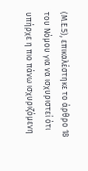(Μ.Ε.5), επικαλέστηκε το άρθρο 18 του Νόμου για να ισχυριστεί ότι υπήρχε η πιο πάνω ισχυριζόμενη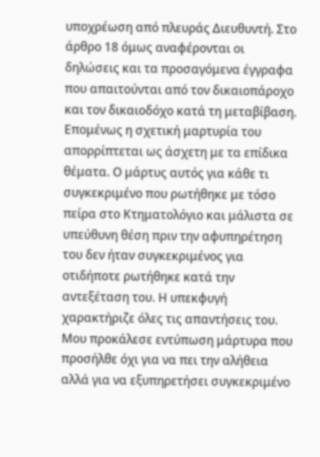υποχρέωση από πλευράς Διευθυντή. Στο άρθρο 18 όμως αναφέρονται οι δηλώσεις και τα προσαγόμενα έγγραφα που απαιτούνται από τον δικαιοπάροχο και τον δικαιοδόχο κατά τη μεταβίβαση. Επομένως η σχετική μαρτυρία του απορρίπτεται ως άσχετη με τα επίδικα θέματα. Ο μάρτυς αυτός για κάθε τι συγκεκριμένο που ρωτήθηκε με τόσο πείρα στο Κτηματολόγιο και μάλιστα σε υπεύθυνη θέση πριν την αφυπηρέτηση του δεν ήταν συγκεκριμένος για οτιδήποτε ρωτήθηκε κατά την αντεξέταση του. Η υπεκφυγή χαρακτήριζε όλες τις απαντήσεις του. Μου προκάλεσε εντύπωση μάρτυρα που προσήλθε όχι για να πει την αλήθεια αλλά για να εξυπηρετήσει συγκεκριμένο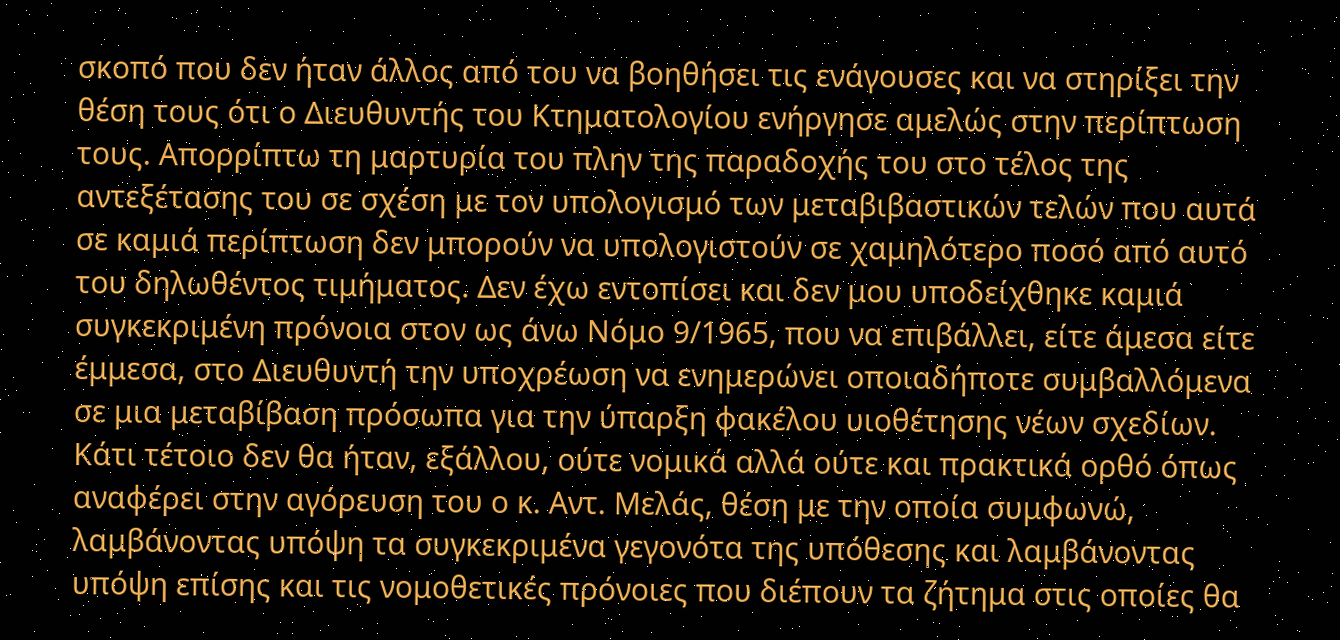σκοπό που δεν ήταν άλλος από του να βοηθήσει τις ενάγουσες και να στηρίξει την θέση τους ότι ο Διευθυντής του Κτηματολογίου ενήργησε αμελώς στην περίπτωση τους. Απορρίπτω τη μαρτυρία του πλην της παραδοχής του στο τέλος της αντεξέτασης του σε σχέση με τον υπολογισμό των μεταβιβαστικών τελών που αυτά σε καμιά περίπτωση δεν μπορούν να υπολογιστούν σε χαμηλότερο ποσό από αυτό του δηλωθέντος τιμήματος. Δεν έχω εντοπίσει και δεν μου υποδείχθηκε καμιά συγκεκριμένη πρόνοια στον ως άνω Νόμο 9/1965, που να επιβάλλει, είτε άμεσα είτε έμμεσα, στο Διευθυντή την υποχρέωση να ενημερώνει οποιαδήποτε συμβαλλόμενα σε μια μεταβίβαση πρόσωπα για την ύπαρξη φακέλου υιοθέτησης νέων σχεδίων. Κάτι τέτοιο δεν θα ήταν, εξάλλου, ούτε νομικά αλλά ούτε και πρακτικά ορθό όπως αναφέρει στην αγόρευση του ο κ. Αντ. Μελάς, θέση με την οποία συμφωνώ, λαμβάνοντας υπόψη τα συγκεκριμένα γεγονότα της υπόθεσης και λαμβάνοντας υπόψη επίσης και τις νομοθετικές πρόνοιες που διέπουν τα ζήτημα στις οποίες θα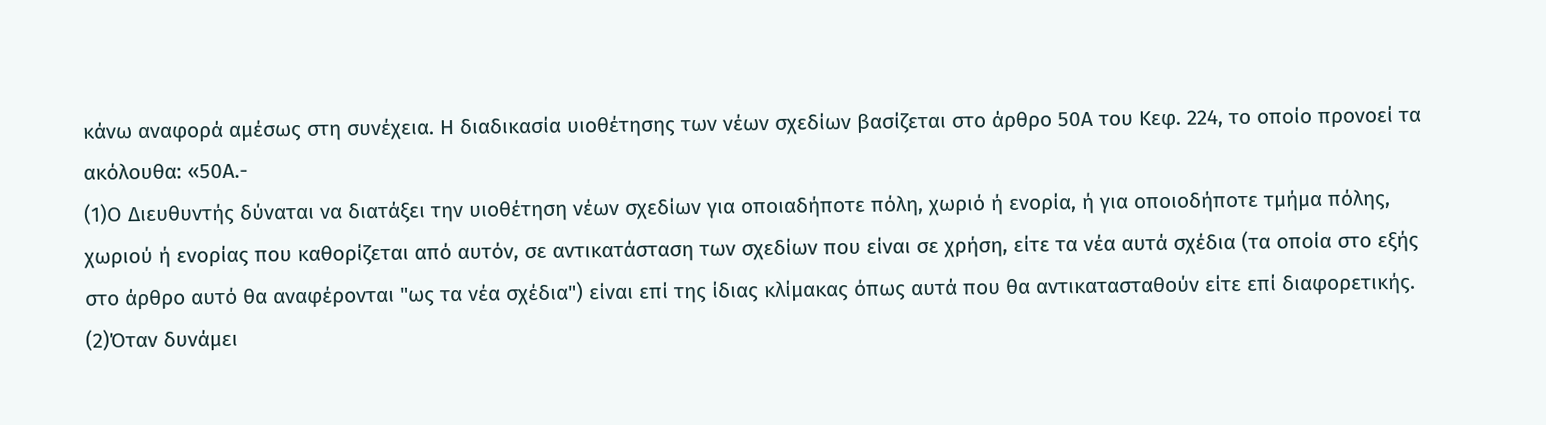κάνω αναφορά αμέσως στη συνέχεια. Η διαδικασία υιοθέτησης των νέων σχεδίων βασίζεται στο άρθρο 50Α του Κεφ. 224, το οποίο προνοεί τα ακόλουθα: «50Α.-
(1)Ο Διευθυντής δύναται να διατάξει την υιοθέτηση νέων σχεδίων για οποιαδήποτε πόλη, χωριό ή ενορία, ή για οποιοδήποτε τμήμα πόλης, χωριού ή ενορίας που καθορίζεται από αυτόν, σε αντικατάσταση των σχεδίων που είναι σε χρήση, είτε τα νέα αυτά σχέδια (τα οποία στο εξής στο άρθρο αυτό θα αναφέρονται "ως τα νέα σχέδια") είναι επί της ίδιας κλίμακας όπως αυτά που θα αντικατασταθούν είτε επί διαφορετικής.
(2)Όταν δυνάμει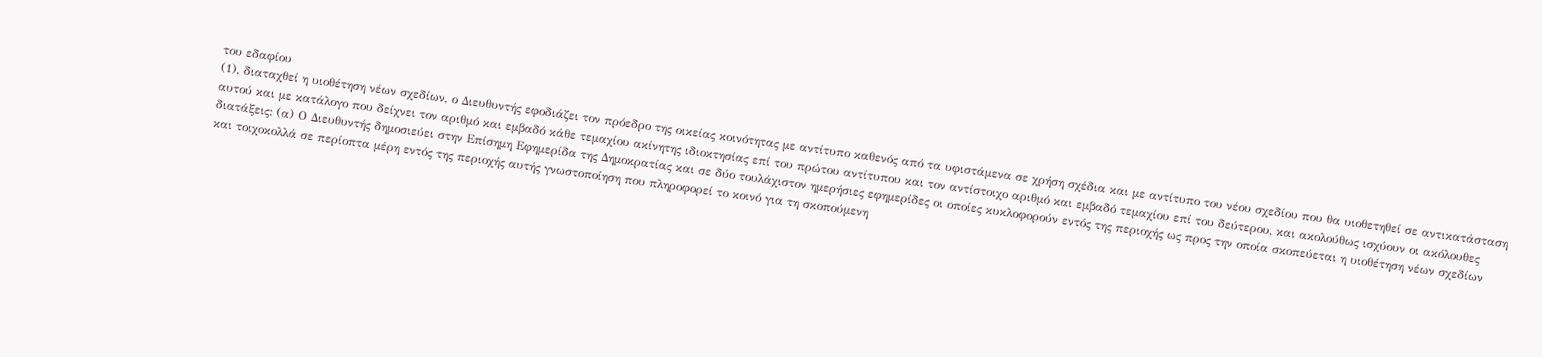του εδαφίου
(1), διαταχθεί η υιοθέτηση νέων σχεδίων, ο Διευθυντής εφοδιάζει τον πρόεδρο της οικείας κοινότητας με αντίτυπο καθενός από τα υφιστάμενα σε χρήση σχέδια και με αντίτυπο του νέου σχεδίου που θα υιοθετηθεί σε αντικατάσταση αυτού και με κατάλογο που δείχνει τον αριθμό και εμβαδό κάθε τεμαχίου ακίνητης ιδιοκτησίας επί του πρώτου αντίτυπου και τον αντίστοιχο αριθμό και εμβαδό τεμαχίου επί του δεύτερου, και ακολούθως ισχύουν οι ακόλουθες διατάξεις: (α) Ο Διευθυντής δημοσιεύει στην Επίσημη Εφημερίδα της Δημοκρατίας και σε δύο τουλάχιστον ημερήσιες εφημερίδες οι οποίες κυκλοφορούν εντός της περιοχής ως προς την οποία σκοπεύεται η υιοθέτηση νέων σχεδίων και τοιχοκολλά σε περίοπτα μέρη εντός της περιοχής αυτής γνωστοποίηση που πληροφορεί το κοινό για τη σκοπούμενη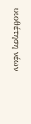υιοθέτηση νέων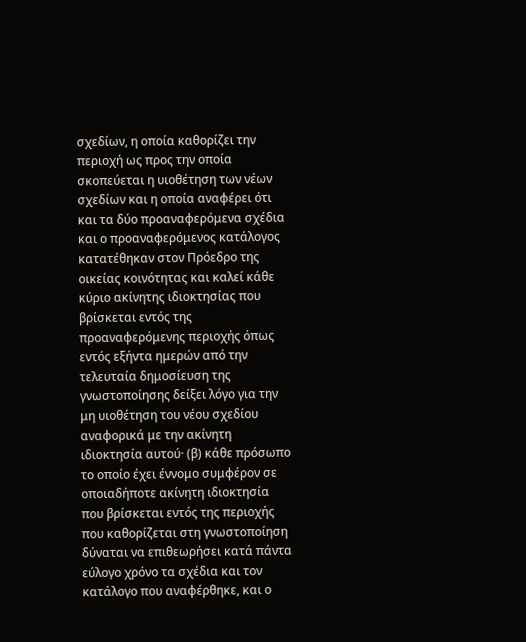σχεδίων, η οποία καθορίζει την περιοχή ως προς την οποία σκοπεύεται η υιοθέτηση των νέων σχεδίων και η οποία αναφέρει ότι και τα δύο προαναφερόμενα σχέδια και ο προαναφερόμενος κατάλογος κατατέθηκαν στον Πρόεδρο της οικείας κοινότητας και καλεί κάθε κύριο ακίνητης ιδιοκτησίας που βρίσκεται εντός της προαναφερόμενης περιοχής όπως εντός εξήντα ημερών από την τελευταία δημοσίευση της γνωστοποίησης δείξει λόγο για την μη υιοθέτηση του νέου σχεδίου αναφορικά με την ακίνητη ιδιοκτησία αυτού· (β) κάθε πρόσωπο το οποίο έχει έννομο συμφέρον σε οποιαδήποτε ακίνητη ιδιοκτησία που βρίσκεται εντός της περιοχής που καθορίζεται στη γνωστοποίηση δύναται να επιθεωρήσει κατά πάντα εύλογο χρόνο τα σχέδια και τον κατάλογο που αναφέρθηκε, και ο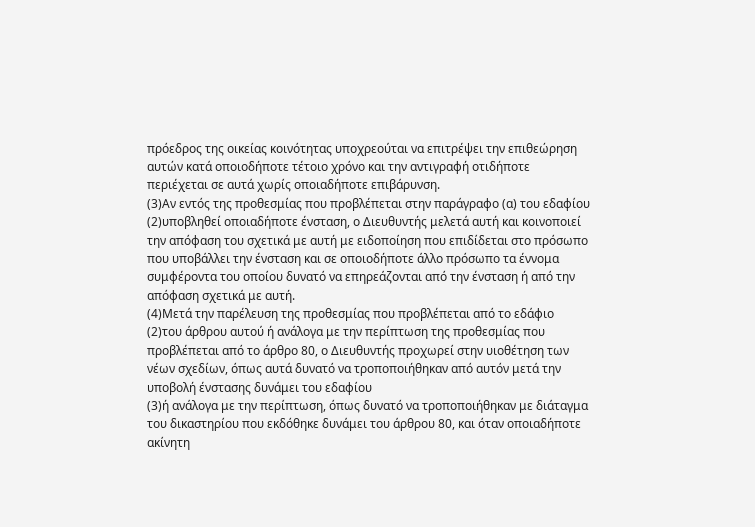πρόεδρος της οικείας κοινότητας υποχρεούται να επιτρέψει την επιθεώρηση αυτών κατά οποιοδήποτε τέτοιο χρόνο και την αντιγραφή οτιδήποτε περιέχεται σε αυτά χωρίς οποιαδήποτε επιβάρυνση.
(3)Αν εντός της προθεσμίας που προβλέπεται στην παράγραφο (α) του εδαφίου
(2)υποβληθεί οποιαδήποτε ένσταση, ο Διευθυντής μελετά αυτή και κοινοποιεί την απόφαση του σχετικά με αυτή με ειδοποίηση που επιδίδεται στο πρόσωπο που υποβάλλει την ένσταση και σε οποιοδήποτε άλλο πρόσωπο τα έννομα συμφέροντα του οποίου δυνατό να επηρεάζονται από την ένσταση ή από την απόφαση σχετικά με αυτή.
(4)Μετά την παρέλευση της προθεσμίας που προβλέπεται από το εδάφιο
(2)του άρθρου αυτού ή ανάλογα με την περίπτωση της προθεσμίας που προβλέπεται από το άρθρο 80, ο Διευθυντής προχωρεί στην υιοθέτηση των νέων σχεδίων, όπως αυτά δυνατό να τροποποιήθηκαν από αυτόν μετά την υποβολή ένστασης δυνάμει του εδαφίου
(3)ή ανάλογα με την περίπτωση, όπως δυνατό να τροποποιήθηκαν με διάταγμα του δικαστηρίου που εκδόθηκε δυνάμει του άρθρου 80, και όταν οποιαδήποτε ακίνητη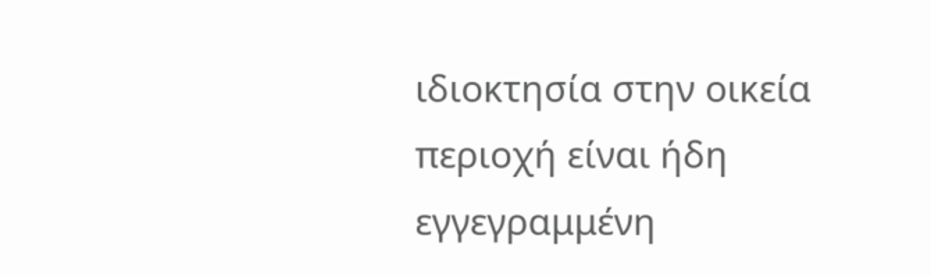ιδιοκτησία στην οικεία περιοχή είναι ήδη εγγεγραμμένη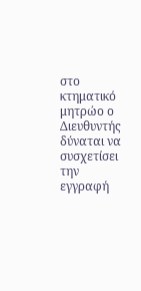στο κτηματικό μητρώο ο Διευθυντής δύναται να συσχετίσει την εγγραφή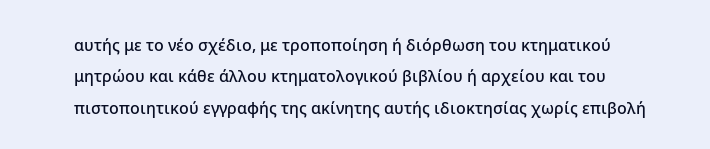αυτής με το νέο σχέδιο, με τροποποίηση ή διόρθωση του κτηματικού μητρώου και κάθε άλλου κτηματολογικού βιβλίου ή αρχείου και του πιστοποιητικού εγγραφής της ακίνητης αυτής ιδιοκτησίας χωρίς επιβολή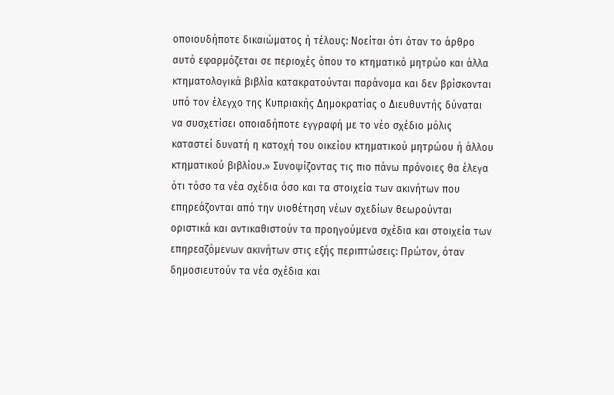οποιουδήποτε δικαιώματος ή τέλους: Νοείται ότι όταν το άρθρο αυτό εφαρμόζεται σε περιοχές όπου το κτηματικό μητρώο και άλλα κτηματολογικά βιβλία κατακρατούνται παράνομα και δεν βρίσκονται υπό τον έλεγχο της Κυπριακής Δημοκρατίας ο Διευθυντής δύναται να συσχετίσει οποιαδήποτε εγγραφή με το νέο σχέδιο μόλις καταστεί δυνατή η κατοχή του οικείου κτηματικού μητρώου ή άλλου κτηματικού βιβλίου.» Συνοψίζοντας τις πιο πάνω πρόνοιες θα έλεγα ότι τόσο τα νέα σχέδια όσο και τα στοιχεία των ακινήτων που επηρεάζονται από την υιοθέτηση νέων σχεδίων θεωρούνται οριστικά και αντικαθιστούν τα προηγούμενα σχέδια και στοιχεία των επηρεαζόμενων ακινήτων στις εξής περιπτώσεις: Πρώτον, όταν δημοσιευτούν τα νέα σχέδια και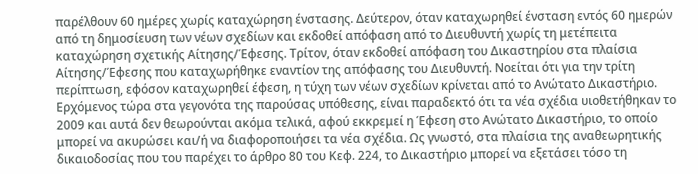παρέλθουν 60 ημέρες χωρίς καταχώρηση ένστασης. Δεύτερον, όταν καταχωρηθεί ένσταση εντός 60 ημερών από τη δημοσίευση των νέων σχεδίων και εκδοθεί απόφαση από το Διευθυντή χωρίς τη μετέπειτα καταχώρηση σχετικής Αίτησης/Έφεσης. Τρίτον, όταν εκδοθεί απόφαση του Δικαστηρίου στα πλαίσια Αίτησης/Έφεσης που καταχωρήθηκε εναντίον της απόφασης του Διευθυντή. Νοείται ότι για την τρίτη περίπτωση, εφόσον καταχωρηθεί έφεση, η τύχη των νέων σχεδίων κρίνεται από το Ανώτατο Δικαστήριο. Ερχόμενος τώρα στα γεγονότα της παρούσας υπόθεσης, είναι παραδεκτό ότι τα νέα σχέδια υιοθετήθηκαν το 2009 και αυτά δεν θεωρούνται ακόμα τελικά, αφού εκκρεμεί η Έφεση στο Ανώτατο Δικαστήριο, το οποίο μπορεί να ακυρώσει και/ή να διαφοροποιήσει τα νέα σχέδια. Ως γνωστό, στα πλαίσια της αναθεωρητικής δικαιοδοσίας που του παρέχει το άρθρο 80 του Κεφ. 224, το Δικαστήριο μπορεί να εξετάσει τόσο τη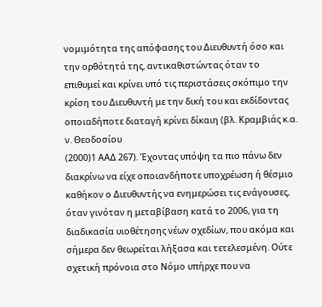νομιμότητα της απόφασης του Διευθυντή όσο και την ορθότητά της, αντικαθιστώντας όταν το επιθυμεί και κρίνει υπό τις περιστάσεις σκόπιμο την κρίση του Διευθυντή με την δική του και εκδίδοντας οποιαδήποτε διαταγή κρίνει δίκαιη (βλ. Κραμβιάς κ.α. ν. Θεοδοσίου
(2000)1 ΑΑΔ 267). Έχοντας υπόψη τα πιο πάνω δεν διακρίνω να είχε οποιανδήποτε υποχρέωση ή θέσμιο καθήκον ο Διευθυντής να ενημερώσει τις ενάγουσες, όταν γινόταν η μεταβίβαση κατά το 2006, για τη διαδικασία υιοθέτησης νέων σχεδίων, που ακόμα και σήμερα δεν θεωρείται λήξασα και τετελεσμένη. Ούτε σχετική πρόνοια στο Νόμο υπήρχε που να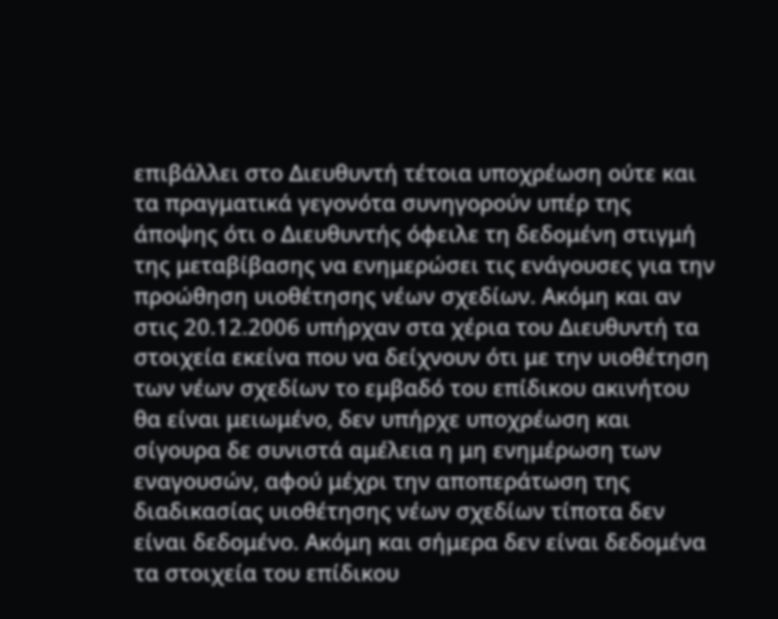επιβάλλει στο Διευθυντή τέτοια υποχρέωση ούτε και τα πραγματικά γεγονότα συνηγορούν υπέρ της άποψης ότι ο Διευθυντής όφειλε τη δεδομένη στιγμή της μεταβίβασης να ενημερώσει τις ενάγουσες για την προώθηση υιοθέτησης νέων σχεδίων. Ακόμη και αν στις 20.12.2006 υπήρχαν στα χέρια του Διευθυντή τα στοιχεία εκείνα που να δείχνουν ότι με την υιοθέτηση των νέων σχεδίων το εμβαδό του επίδικου ακινήτου θα είναι μειωμένο, δεν υπήρχε υποχρέωση και σίγουρα δε συνιστά αμέλεια η μη ενημέρωση των εναγουσών, αφού μέχρι την αποπεράτωση της διαδικασίας υιοθέτησης νέων σχεδίων τίποτα δεν είναι δεδομένο. Ακόμη και σήμερα δεν είναι δεδομένα τα στοιχεία του επίδικου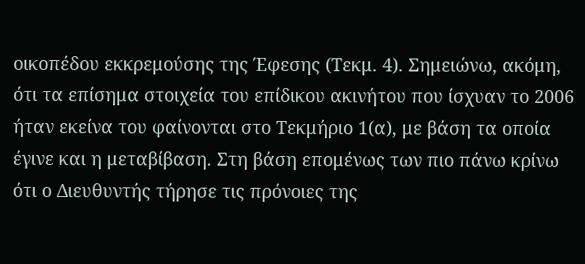οικοπέδου εκκρεμούσης της Έφεσης (Τεκμ. 4). Σημειώνω, ακόμη, ότι τα επίσημα στοιχεία του επίδικου ακινήτου που ίσχυαν το 2006 ήταν εκείνα του φαίνονται στο Τεκμήριο 1(α), με βάση τα οποία έγινε και η μεταβίβαση. Στη βάση επομένως των πιο πάνω κρίνω ότι ο Διευθυντής τήρησε τις πρόνοιες της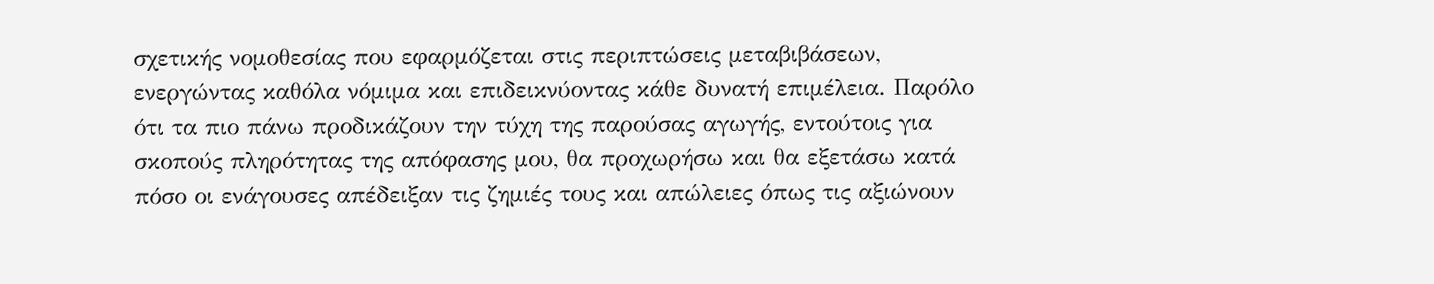σχετικής νομοθεσίας που εφαρμόζεται στις περιπτώσεις μεταβιβάσεων, ενεργώντας καθόλα νόμιμα και επιδεικνύοντας κάθε δυνατή επιμέλεια. Παρόλο ότι τα πιο πάνω προδικάζουν την τύχη της παρούσας αγωγής, εντούτοις για σκοπούς πληρότητας της απόφασης μου, θα προχωρήσω και θα εξετάσω κατά πόσο οι ενάγουσες απέδειξαν τις ζημιές τους και απώλειες όπως τις αξιώνουν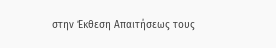στην Έκθεση Απαιτήσεως τους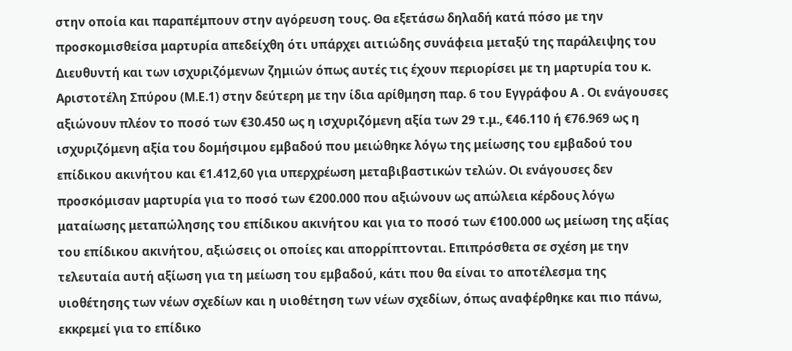στην οποία και παραπέμπουν στην αγόρευση τους. Θα εξετάσω δηλαδή κατά πόσο με την προσκομισθείσα μαρτυρία απεδείχθη ότι υπάρχει αιτιώδης συνάφεια μεταξύ της παράλειψης του Διευθυντή και των ισχυριζόμενων ζημιών όπως αυτές τις έχουν περιορίσει με τη μαρτυρία του κ. Αριστοτέλη Σπύρου (Μ.Ε.1) στην δεύτερη με την ίδια αρίθμηση παρ. 6 του Εγγράφου Α . Οι ενάγουσες αξιώνουν πλέον το ποσό των €30.450 ως η ισχυριζόμενη αξία των 29 τ.μ., €46.110 ή €76.969 ως η ισχυριζόμενη αξία του δομήσιμου εμβαδού που μειώθηκε λόγω της μείωσης του εμβαδού του επίδικου ακινήτου και €1.412,60 για υπερχρέωση μεταβιβαστικών τελών. Οι ενάγουσες δεν προσκόμισαν μαρτυρία για το ποσό των €200.000 που αξιώνουν ως απώλεια κέρδους λόγω ματαίωσης μεταπώλησης του επίδικου ακινήτου και για το ποσό των €100.000 ως μείωση της αξίας του επίδικου ακινήτου, αξιώσεις οι οποίες και απορρίπτονται. Επιπρόσθετα σε σχέση με την τελευταία αυτή αξίωση για τη μείωση του εμβαδού, κάτι που θα είναι το αποτέλεσμα της υιοθέτησης των νέων σχεδίων και η υιοθέτηση των νέων σχεδίων, όπως αναφέρθηκε και πιο πάνω, εκκρεμεί για το επίδικο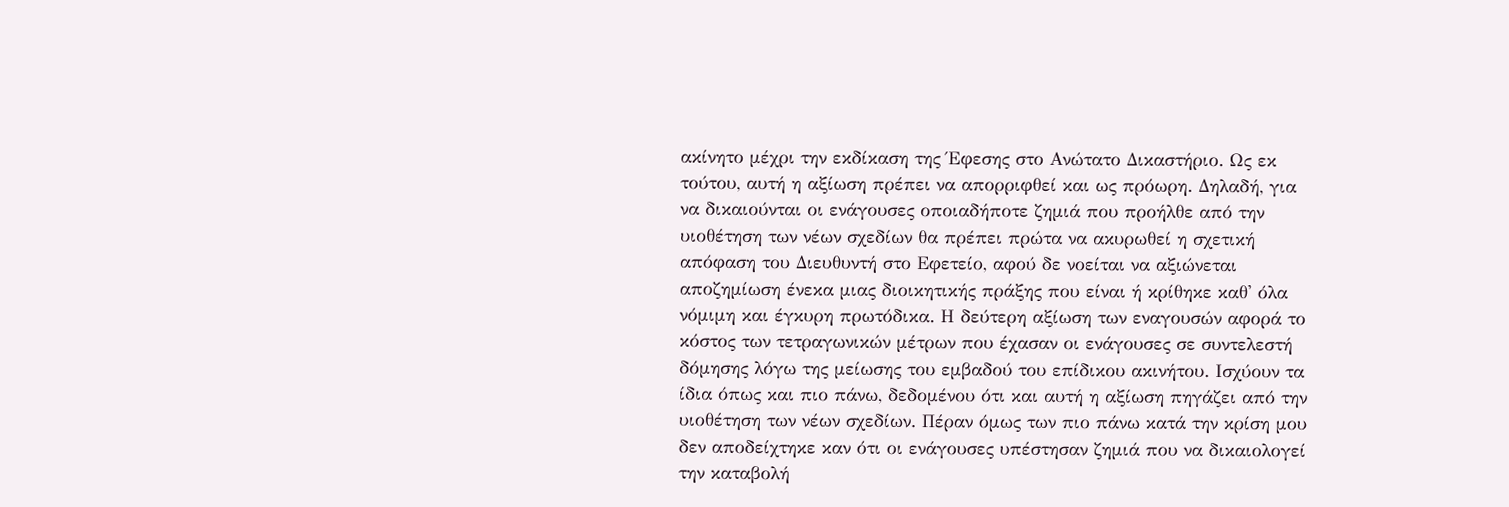ακίνητο μέχρι την εκδίκαση της Έφεσης στο Ανώτατο Δικαστήριο. Ως εκ τούτου, αυτή η αξίωση πρέπει να απορριφθεί και ως πρόωρη. Δηλαδή, για να δικαιούνται οι ενάγουσες οποιαδήποτε ζημιά που προήλθε από την υιοθέτηση των νέων σχεδίων θα πρέπει πρώτα να ακυρωθεί η σχετική απόφαση του Διευθυντή στο Εφετείο, αφού δε νοείται να αξιώνεται αποζημίωση ένεκα μιας διοικητικής πράξης που είναι ή κρίθηκε καθ' όλα νόμιμη και έγκυρη πρωτόδικα. Η δεύτερη αξίωση των εναγουσών αφορά το κόστος των τετραγωνικών μέτρων που έχασαν οι ενάγουσες σε συντελεστή δόμησης λόγω της μείωσης του εμβαδού του επίδικου ακινήτου. Ισχύουν τα ίδια όπως και πιο πάνω, δεδομένου ότι και αυτή η αξίωση πηγάζει από την υιοθέτηση των νέων σχεδίων. Πέραν όμως των πιο πάνω κατά την κρίση μου δεν αποδείχτηκε καν ότι οι ενάγουσες υπέστησαν ζημιά που να δικαιολογεί την καταβολή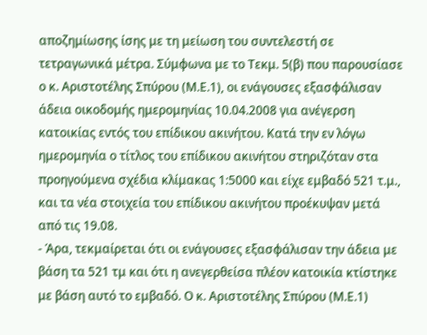αποζημίωσης ίσης με τη μείωση του συντελεστή σε τετραγωνικά μέτρα. Σύμφωνα με το Τεκμ. 5(β) που παρουσίασε ο κ. Αριστοτέλης Σπύρου (Μ.Ε.1), οι ενάγουσες εξασφάλισαν άδεια οικοδομής ημερομηνίας 10.04.2008 για ανέγερση κατοικίας εντός του επίδικου ακινήτου. Κατά την εν λόγω ημερομηνία ο τίτλος του επίδικου ακινήτου στηριζόταν στα προηγούμενα σχέδια κλίμακας 1:5000 και είχε εμβαδό 521 τ.μ., και τα νέα στοιχεία του επίδικου ακινήτου προέκυψαν μετά από τις 19.08.
- Άρα, τεκμαίρεται ότι οι ενάγουσες εξασφάλισαν την άδεια με βάση τα 521 τμ και ότι η ανεγερθείσα πλέον κατοικία κτίστηκε με βάση αυτό το εμβαδό. Ο κ. Αριστοτέλης Σπύρου (Μ.Ε.1)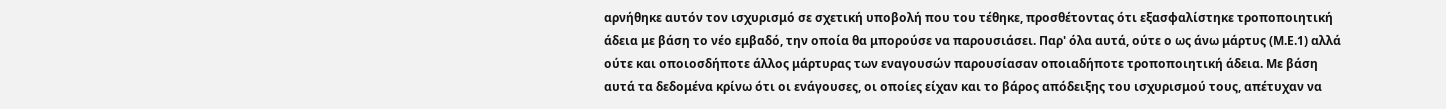αρνήθηκε αυτόν τον ισχυρισμό σε σχετική υποβολή που του τέθηκε, προσθέτοντας ότι εξασφαλίστηκε τροποποιητική άδεια με βάση το νέο εμβαδό, την οποία θα μπορούσε να παρουσιάσει. Παρ' όλα αυτά, ούτε ο ως άνω μάρτυς (Μ.Ε.1) αλλά ούτε και οποιοσδήποτε άλλος μάρτυρας των εναγουσών παρουσίασαν οποιαδήποτε τροποποιητική άδεια. Με βάση αυτά τα δεδομένα κρίνω ότι οι ενάγουσες, οι οποίες είχαν και το βάρος απόδειξης του ισχυρισμού τους, απέτυχαν να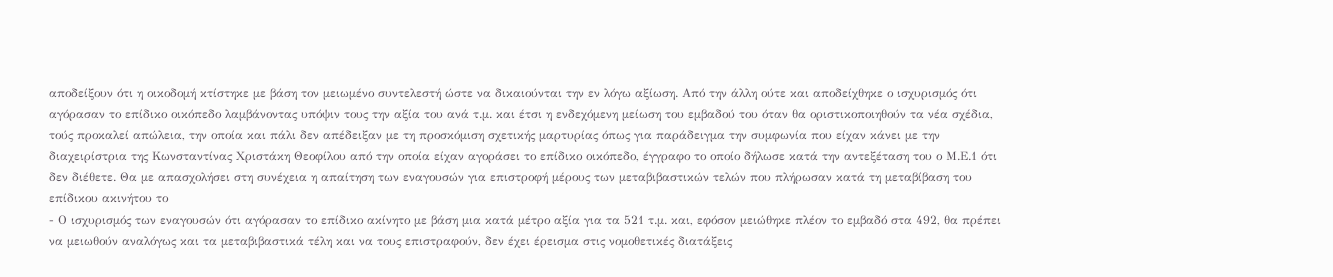αποδείξουν ότι η οικοδομή κτίστηκε με βάση τον μειωμένο συντελεστή ώστε να δικαιούνται την εν λόγω αξίωση. Από την άλλη ούτε και αποδείχθηκε ο ισχυρισμός ότι αγόρασαν το επίδικο οικόπεδο λαμβάνοντας υπόψιν τους την αξία του ανά τ.μ. και έτσι η ενδεχόμενη μείωση του εμβαδού του όταν θα οριστικοποιηθούν τα νέα σχέδια, τούς προκαλεί απώλεια, την οποία και πάλι δεν απέδειξαν με τη προσκόμιση σχετικής μαρτυρίας όπως για παράδειγμα την συμφωνία που είχαν κάνει με την διαχειρίστρια της Κωνσταντίνας Χριστάκη Θεοφίλου από την οποία είχαν αγοράσει το επίδικο οικόπεδο, έγγραφο το οποίο δήλωσε κατά την αντεξέταση του ο Μ.Ε.1 ότι δεν διέθετε. Θα με απασχολήσει στη συνέχεια η απαίτηση των εναγουσών για επιστροφή μέρους των μεταβιβαστικών τελών που πλήρωσαν κατά τη μεταβίβαση του επίδικου ακινήτου το
- Ο ισχυρισμός των εναγουσών ότι αγόρασαν το επίδικο ακίνητο με βάση μια κατά μέτρο αξία για τα 521 τ.μ. και, εφόσον μειώθηκε πλέον το εμβαδό στα 492, θα πρέπει να μειωθούν αναλόγως και τα μεταβιβαστικά τέλη και να τους επιστραφούν, δεν έχει έρεισμα στις νομοθετικές διατάξεις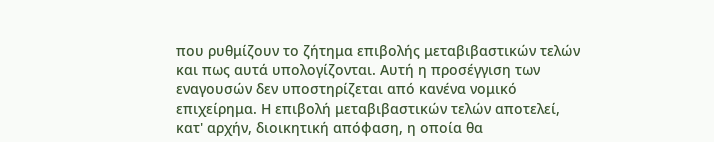που ρυθμίζουν το ζήτημα επιβολής μεταβιβαστικών τελών και πως αυτά υπολογίζονται. Αυτή η προσέγγιση των εναγουσών δεν υποστηρίζεται από κανένα νομικό επιχείρημα. Η επιβολή μεταβιβαστικών τελών αποτελεί, κατ' αρχήν, διοικητική απόφαση, η οποία θα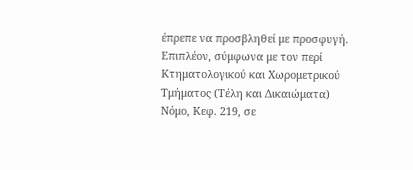έπρεπε να προσβληθεί με προσφυγή. Επιπλέον, σύμφωνα με τον περί Κτηματολογικού και Χωρομετρικού Τμήματος (Τέλη και Δικαιώματα) Νόμο, Κεφ. 219, σε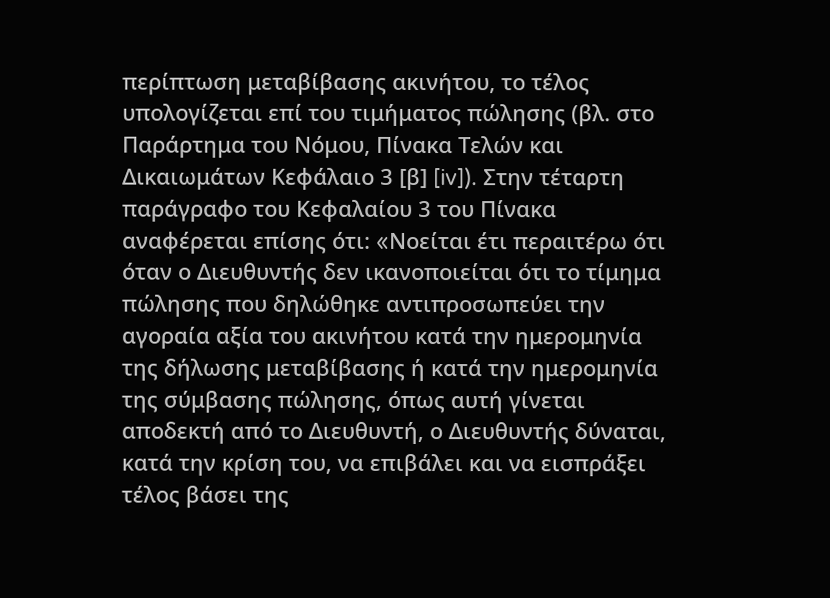περίπτωση μεταβίβασης ακινήτου, το τέλος υπολογίζεται επί του τιμήματος πώλησης (βλ. στο Παράρτημα του Νόμου, Πίνακα Τελών και Δικαιωμάτων Κεφάλαιο 3 [β] [iv]). Στην τέταρτη παράγραφο του Κεφαλαίου 3 του Πίνακα αναφέρεται επίσης ότι: «Nοείται έτι περαιτέρω ότι όταν ο Διευθυντής δεν ικανοποιείται ότι το τίμημα πώλησης που δηλώθηκε αντιπροσωπεύει την αγοραία αξία του ακινήτου κατά την ημερομηνία της δήλωσης μεταβίβασης ή κατά την ημερομηνία της σύμβασης πώλησης, όπως αυτή γίνεται αποδεκτή από το Διευθυντή, ο Διευθυντής δύναται, κατά την κρίση του, να επιβάλει και να εισπράξει τέλος βάσει της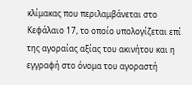κλίμακας που περιλαμβάνεται στο Κεφάλαιο 17, το οποίο υπολογίζεται επί της αγοραίας αξίας του ακινήτου και η εγγραφή στο όνομα του αγοραστή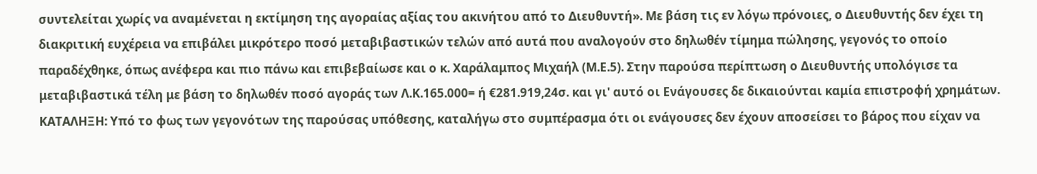συντελείται χωρίς να αναμένεται η εκτίμηση της αγοραίας αξίας του ακινήτου από το Διευθυντή». Με βάση τις εν λόγω πρόνοιες, ο Διευθυντής δεν έχει τη διακριτική ευχέρεια να επιβάλει μικρότερο ποσό μεταβιβαστικών τελών από αυτά που αναλογούν στο δηλωθέν τίμημα πώλησης, γεγονός το οποίο παραδέχθηκε, όπως ανέφερα και πιο πάνω και επιβεβαίωσε και ο κ. Χαράλαμπος Μιχαήλ (Μ.Ε.5). Στην παρούσα περίπτωση ο Διευθυντής υπολόγισε τα μεταβιβαστικά τέλη με βάση το δηλωθέν ποσό αγοράς των Λ.Κ.165.000= ή €281.919,24σ. και γι' αυτό οι Ενάγουσες δε δικαιούνται καμία επιστροφή χρημάτων. ΚΑΤΑΛΗΞΗ: Υπό το φως των γεγονότων της παρούσας υπόθεσης, καταλήγω στο συμπέρασμα ότι οι ενάγουσες δεν έχουν αποσείσει το βάρος που είχαν να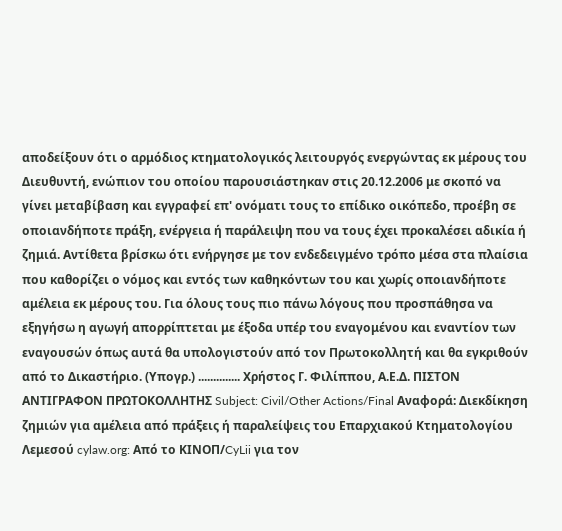αποδείξουν ότι ο αρμόδιος κτηματολογικός λειτουργός ενεργώντας εκ μέρους του Διευθυντή, ενώπιον του οποίου παρουσιάστηκαν στις 20.12.2006 με σκοπό να γίνει μεταβίβαση και εγγραφεί επ' ονόματι τους το επίδικο οικόπεδο, προέβη σε οποιανδήποτε πράξη, ενέργεια ή παράλειψη που να τους έχει προκαλέσει αδικία ή ζημιά. Αντίθετα βρίσκω ότι ενήργησε με τον ενδεδειγμένο τρόπο μέσα στα πλαίσια που καθορίζει ο νόμος και εντός των καθηκόντων του και χωρίς οποιανδήποτε αμέλεια εκ μέρους του. Για όλους τους πιο πάνω λόγους που προσπάθησα να εξηγήσω η αγωγή απορρίπτεται με έξοδα υπέρ του εναγομένου και εναντίον των εναγουσών όπως αυτά θα υπολογιστούν από τον Πρωτοκολλητή και θα εγκριθούν από το Δικαστήριο. (Υπογρ.) .............. Χρήστος Γ. Φιλίππου, Α.Ε.Δ. ΠΙΣΤΟΝ ΑΝΤΙΓΡΑΦΟΝ ΠΡΩΤΟΚΟΛΛΗΤΗΣ Subject: Civil/Other Actions/Final Αναφορά: Διεκδίκηση ζημιών για αμέλεια από πράξεις ή παραλείψεις του Επαρχιακού Κτηματολογίου Λεμεσού cylaw.org: Από το ΚΙΝOΠ/CyLii για τον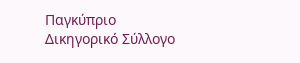Παγκύπριο Δικηγορικό Σύλλογο